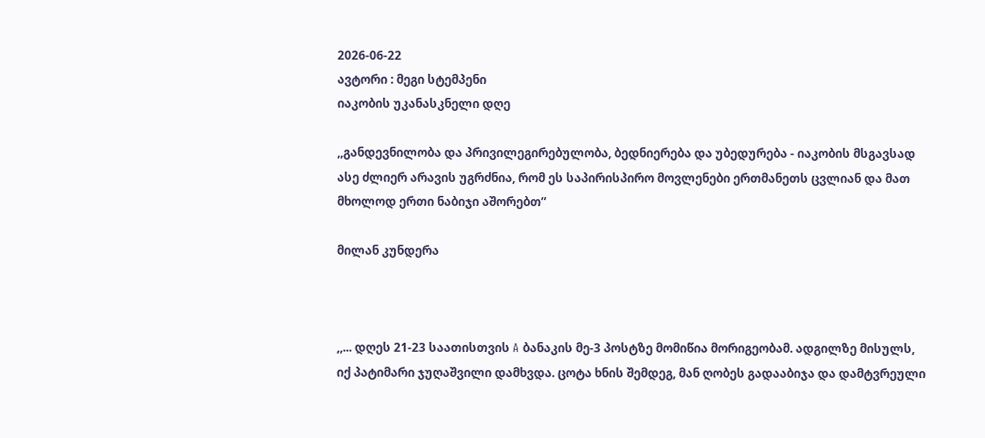2026-06-22
ავტორი : მეგი სტემპენი
იაკობის უკანასკნელი დღე

,,განდევნილობა და პრივილეგირებულობა, ბედნიერება და უბედურება - იაკობის მსგავსად ასე ძლიერ არავის უგრძნია, რომ ეს საპირისპირო მოვლენები ერთმანეთს ცვლიან და მათ მხოლოდ ერთი ნაბიჯი აშორებთ”

მილან კუნდერა



,,... დღეს 21-23 საათისთვის A ბანაკის მე-3 პოსტზე მომიწია მორიგეობამ. ადგილზე მისულს, იქ პატიმარი ჯუღაშვილი დამხვდა. ცოტა ხნის შემდეგ, მან ღობეს გადააბიჯა და დამტვრეული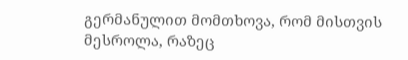გერმანულით მომთხოვა, რომ მისთვის მესროლა, რაზეც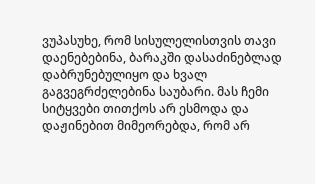ვუპასუხე, რომ სისულელისთვის თავი დაენებებინა, ბარაკში დასაძინებლად დაბრუნებულიყო და ხვალ გაგვეგრძელებინა საუბარი. მას ჩემი სიტყვები თითქოს არ ესმოდა და დაჟინებით მიმეორებდა, რომ არ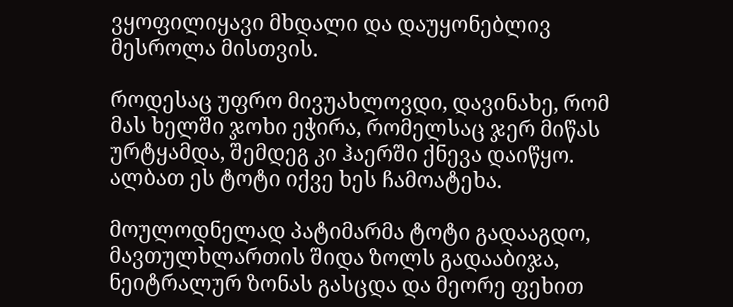ვყოფილიყავი მხდალი და დაუყონებლივ მესროლა მისთვის.

როდესაც უფრო მივუახლოვდი, დავინახე, რომ მას ხელში ჯოხი ეჭირა, რომელსაც ჯერ მიწას ურტყამდა, შემდეგ კი ჰაერში ქნევა დაიწყო. ალბათ ეს ტოტი იქვე ხეს ჩამოატეხა.

მოულოდნელად პატიმარმა ტოტი გადააგდო, მავთულხლართის შიდა ზოლს გადააბიჯა, ნეიტრალურ ზონას გასცდა და მეორე ფეხით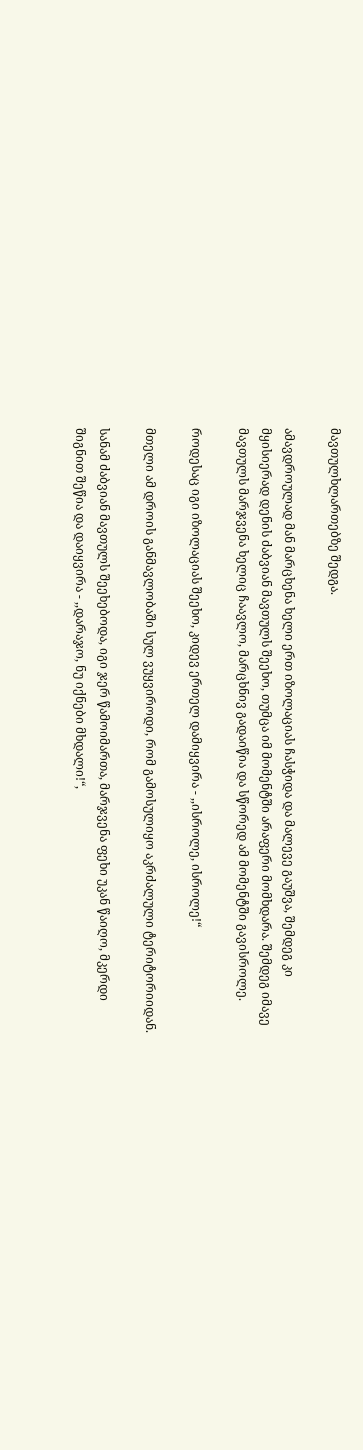მავთულხლართებზე შედგა.

ამავდროულად მან მარცხენა ხელი ერთ იზოლაციას ჩასჭიდა და მალევე გაუშვა, შემდეგ კი მყისიერად დენის ძაბვიან მავთულს შეეხო, თუმცა იმ მომენტში არაფერი მომხდარა. შემდეგ იმავე მავთულს მარჯვენა ხელიც ჩაავლო, მარცხნივ გადაიწია და სწორედ ამ მომენტში გავისროლე.

როდესაც იგი იზოლაციას შეეხო, კიდევ ერთელ დამიყვირა - ,,ისროლე, ისროლე!“

მთელი ამ დროის განმავლობაში სულ ვუყვიროდი, რომ გამოსულიყო აკრძალული ტერიტორიიდან.

სანამ ძაბვიან მავთულს შეეხებოდა, იგი ჯერ წამოიმართა, მარჯვენა ფეხი უკან წაიღო, მკერდი შიგნით შეწია და დაიყვირა - ,,დარაჯო, ნუ იქნები მხდალი!“,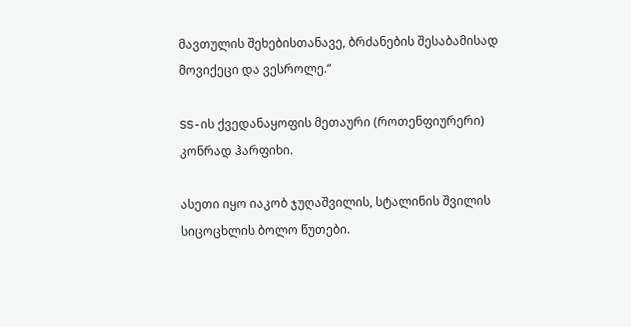მავთულის შეხებისთანავე, ბრძანების შესაბამისად მოვიქეცი და ვესროლე.“

SS-ის ქვედანაყოფის მეთაური (როთენფიურერი) კონრად ჰარფიხი.

ასეთი იყო იაკობ ჯუღაშვილის, სტალინის შვილის სიცოცხლის ბოლო წუთები.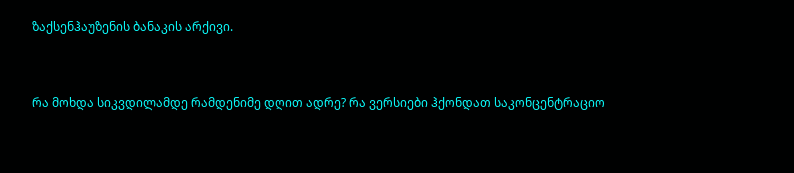ზაქსენჰაუზენის ბანაკის არქივი.


რა მოხდა სიკვდილამდე რამდენიმე დღით ადრე? რა ვერსიები ჰქონდათ საკონცენტრაციო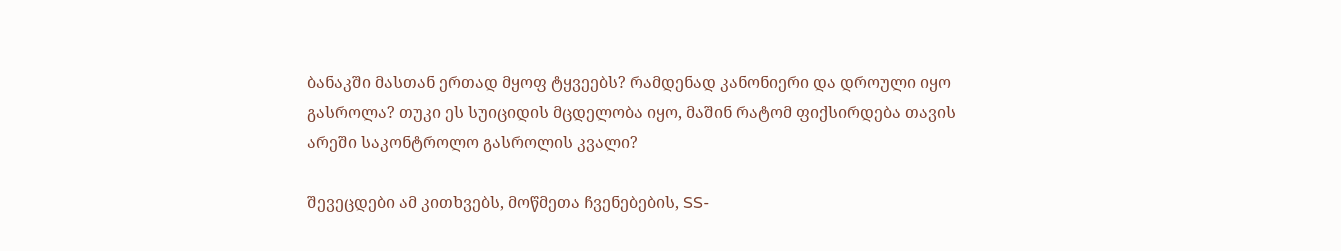ბანაკში მასთან ერთად მყოფ ტყვეებს? რამდენად კანონიერი და დროული იყო გასროლა? თუკი ეს სუიციდის მცდელობა იყო, მაშინ რატომ ფიქსირდება თავის არეში საკონტროლო გასროლის კვალი?

შევეცდები ამ კითხვებს, მოწმეთა ჩვენებების, SS-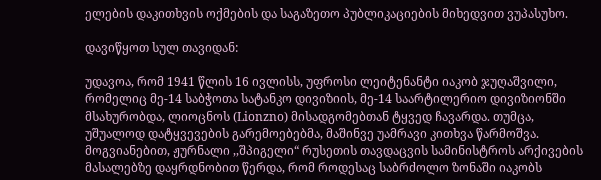ელების დაკითხვის ოქმების და საგაზეთო პუბლიკაციების მიხედვით ვუპასუხო.

დავიწყოთ სულ თავიდან:

უდავოა, რომ 1941 წლის 16 ივლისს, უფროსი ლეიტენანტი იაკობ ჯუღაშვილი, რომელიც მე-14 საბჭოთა სატანკო დივიზიის, მე-14 საარტილერიო დივიზიონში მსახურობდა, ლიოცნოს (Lionzno) მისადგომებთან ტყვედ ჩავარდა. თუმცა, უშუალოდ დატყვევების გარემოებებმა, მაშინვე უამრავი კითხვა წარმოშვა. მოგვიანებით, ჟურნალი ,,შპიგელი“ რუსეთის თავდაცვის სამინისტროს არქივების მასალებზე დაყრდნობით წერდა, რომ როდესაც საბრძოლო ზონაში იაკობს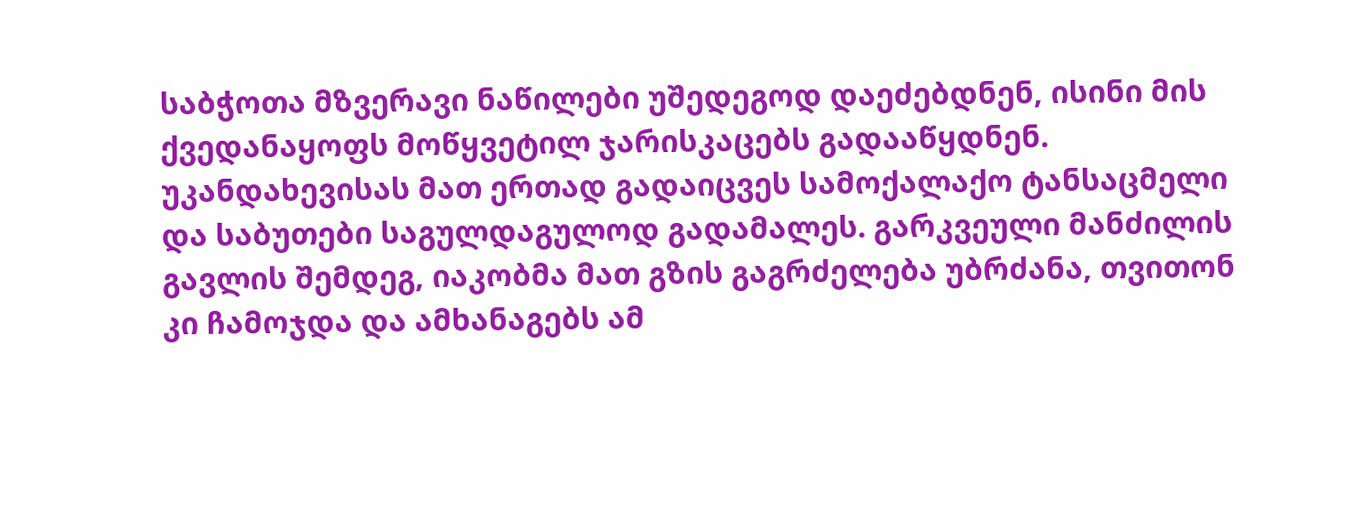საბჭოთა მზვერავი ნაწილები უშედეგოდ დაეძებდნენ, ისინი მის ქვედანაყოფს მოწყვეტილ ჯარისკაცებს გადააწყდნენ. უკანდახევისას მათ ერთად გადაიცვეს სამოქალაქო ტანსაცმელი და საბუთები საგულდაგულოდ გადამალეს. გარკვეული მანძილის გავლის შემდეგ, იაკობმა მათ გზის გაგრძელება უბრძანა, თვითონ კი ჩამოჯდა და ამხანაგებს ამ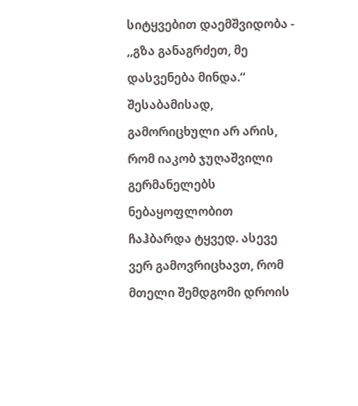სიტყვებით დაემშვიდობა - ,,გზა განაგრძეთ, მე დასვენება მინდა.“ შესაბამისად, გამორიცხული არ არის, რომ იაკობ ჯუღაშვილი გერმანელებს ნებაყოფლობით ჩაჰბარდა ტყვედ. ასევე ვერ გამოვრიცხავთ, რომ მთელი შემდგომი დროის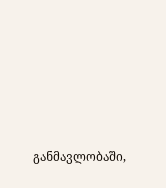განმავლობაში,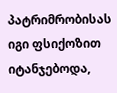პატრიმრობისას იგი ფსიქოზით იტანჯებოდა,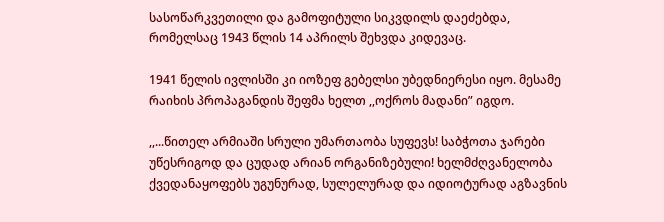სასოწარკვეთილი და გამოფიტული სიკვდილს დაეძებდა, რომელსაც 1943 წლის 14 აპრილს შეხვდა კიდევაც.

1941 წელის ივლისში კი იოზეფ გებელსი უბედნიერესი იყო. მესამე რაიხის პროპაგანდის შეფმა ხელთ ,,ოქროს მადანი” იგდო.

,,...წითელ არმიაში სრული უმართაობა სუფევს! საბჭოთა ჯარები უწესრიგოდ და ცუდად არიან ორგანიზებული! ხელმძღვანელობა ქვედანაყოფებს უგუნურად, სულელურად და იდიოტურად აგზავნის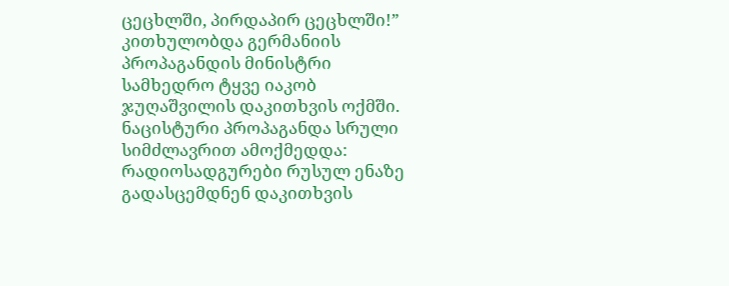ცეცხლში, პირდაპირ ცეცხლში!” კითხულობდა გერმანიის პროპაგანდის მინისტრი სამხედრო ტყვე იაკობ ჯუღაშვილის დაკითხვის ოქმში. ნაცისტური პროპაგანდა სრული სიმძლავრით ამოქმედდა: რადიოსადგურები რუსულ ენაზე გადასცემდნენ დაკითხვის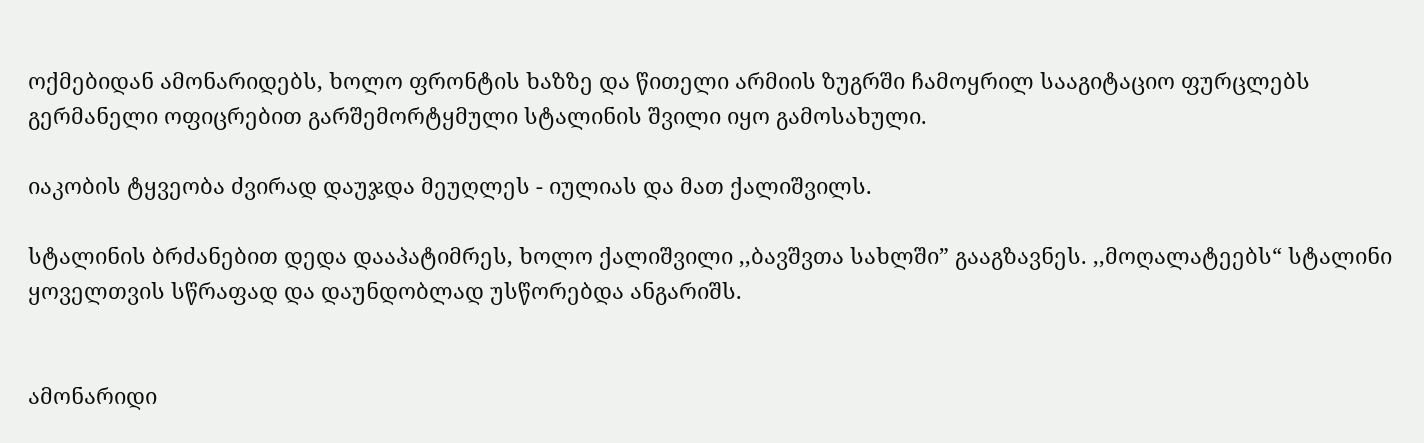ოქმებიდან ამონარიდებს, ხოლო ფრონტის ხაზზე და წითელი არმიის ზუგრში ჩამოყრილ სააგიტაციო ფურცლებს გერმანელი ოფიცრებით გარშემორტყმული სტალინის შვილი იყო გამოსახული.

იაკობის ტყვეობა ძვირად დაუჯდა მეუღლეს - იულიას და მათ ქალიშვილს.

სტალინის ბრძანებით დედა დააპატიმრეს, ხოლო ქალიშვილი ,,ბავშვთა სახლში” გააგზავნეს. ,,მოღალატეებს“ სტალინი ყოველთვის სწრაფად და დაუნდობლად უსწორებდა ანგარიშს.


ამონარიდი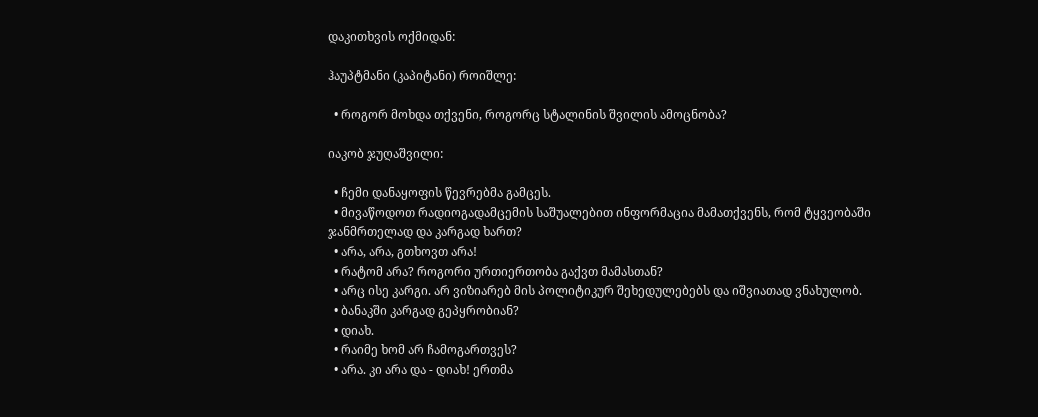დაკითხვის ოქმიდან:

ჰაუპტმანი (კაპიტანი) როიშლე:

  • როგორ მოხდა თქვენი, როგორც სტალინის შვილის ამოცნობა?

იაკობ ჯუღაშვილი:

  • ჩემი დანაყოფის წევრებმა გამცეს.
  • მივაწოდოთ რადიოგადამცემის საშუალებით ინფორმაცია მამათქვენს, რომ ტყვეობაში ჯანმრთელად და კარგად ხართ?
  • არა, არა, გთხოვთ არა!
  • რატომ არა? როგორი ურთიერთობა გაქვთ მამასთან?
  • არც ისე კარგი. არ ვიზიარებ მის პოლიტიკურ შეხედულებებს და იშვიათად ვნახულობ.
  • ბანაკში კარგად გეპყრობიან?
  • დიახ.
  • რაიმე ხომ არ ჩამოგართვეს?
  • არა. კი არა და - დიახ! ერთმა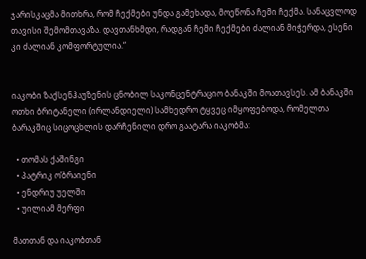ჯარისკაცმა მითხრა, რომ ჩექმები უნდა გამეხადა, მოეწონა ჩემი ჩექმა. სანაცვლოდ თავისი შემომთავაზა. დავთანხმდი, რადგან ჩემი ჩექმები ძალიან მიჭერდა, ესენი კი ძალიან კომფორტულია.“


იაკობი ზაქსენჰაუზენის ცნობილ საკონცენტრაციო ბანაკში მოათავსეს. ამ ბანაკში ოთხი ბრიტანელი (ირლანდიელი) სამხედრო ტყვეც იმყოფებოდა, რომელთა ბარაკშიც სიცოცხლის დარჩენილი დრო გაატარა იაკობმა:

  • თომას ქაშინგი
  • პატრიკ ო’ბრაიენი
  • ენდრიუ უელში
  • უილიამ მერფი

მათთან და იაკობთან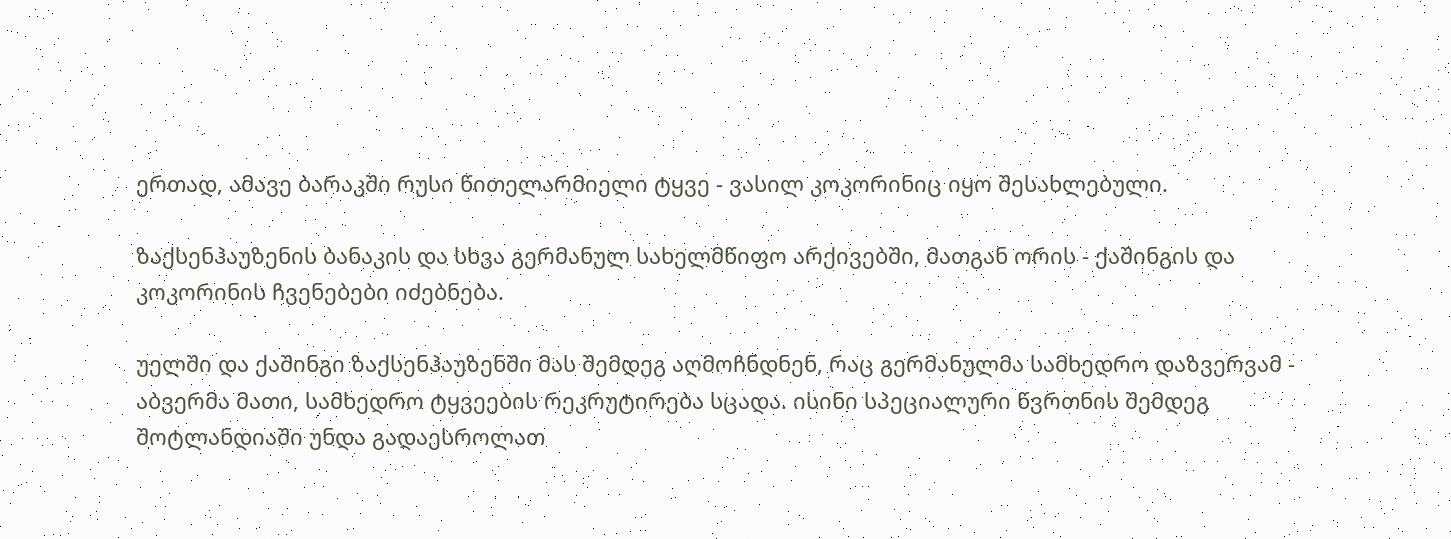ერთად, ამავე ბარაკში რუსი წითელარმიელი ტყვე - ვასილ კოკორინიც იყო შესახლებული.

ზაქსენჰაუზენის ბანაკის და სხვა გერმანულ სახელმწიფო არქივებში, მათგან ორის - ქაშინგის და კოკორინის ჩვენებები იძებნება.

უელში და ქაშინგი ზაქსენჰაუზენში მას შემდეგ აღმოჩნდნენ, რაც გერმანულმა სამხედრო დაზვერვამ - აბვერმა მათი, სამხედრო ტყვეების რეკრუტირება სცადა. ისინი სპეციალური წვრთნის შემდეგ შოტლანდიაში უნდა გადაესროლათ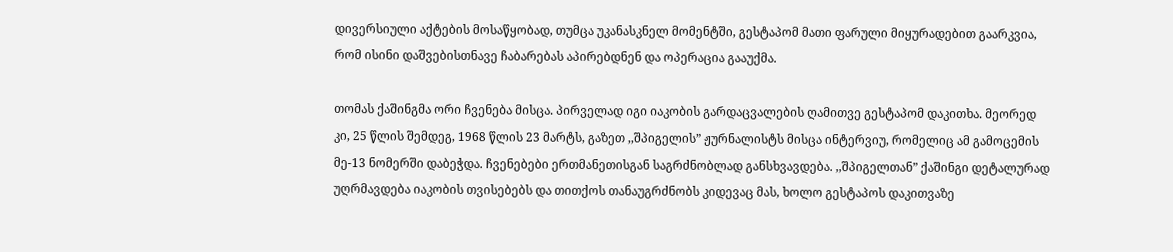დივერსიული აქტების მოსაწყობად, თუმცა უკანასკნელ მომენტში, გესტაპომ მათი ფარული მიყურადებით გაარკვია, რომ ისინი დაშვებისთნავე ჩაბარებას აპირებდნენ და ოპერაცია გააუქმა.

თომას ქაშინგმა ორი ჩვენება მისცა. პირველად იგი იაკობის გარდაცვალების ღამითვე გესტაპომ დაკითხა. მეორედ კი, 25 წლის შემდეგ, 1968 წლის 23 მარტს, გაზეთ ,,შპიგელის” ჟურნალისტს მისცა ინტერვიუ, რომელიც ამ გამოცემის მე-13 ნომერში დაბეჭდა. ჩვენებები ერთმანეთისგან საგრძნობლად განსხვავდება. ,,შპიგელთან” ქაშინგი დეტალურად უღრმავდება იაკობის თვისებებს და თითქოს თანაუგრძნობს კიდევაც მას, ხოლო გესტაპოს დაკითვაზე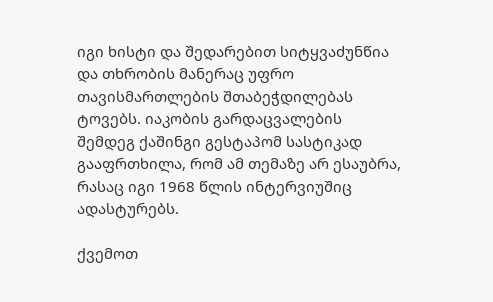იგი ხისტი და შედარებით სიტყვაძუნწია და თხრობის მანერაც უფრო თავისმართლების შთაბეჭდილებას ტოვებს. იაკობის გარდაცვალების შემდეგ ქაშინგი გესტაპომ სასტიკად გააფრთხილა, რომ ამ თემაზე არ ესაუბრა, რასაც იგი 1968 წლის ინტერვიუშიც ადასტურებს.

ქვემოთ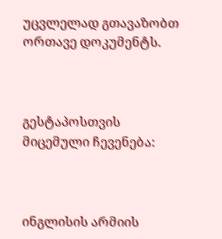უცვლელად გთავაზობთ ორთავე დოკუმენტს.



გესტაპოსთვის მიცემული ჩევენება:



ინგლისის არმიის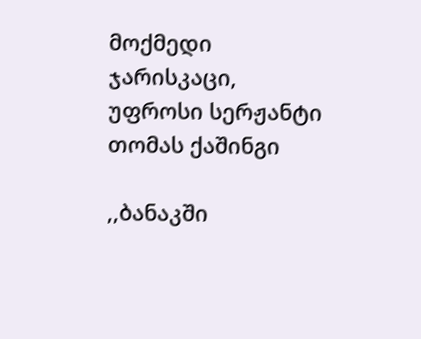მოქმედი ჯარისკაცი, უფროსი სერჟანტი თომას ქაშინგი

,,ბანაკში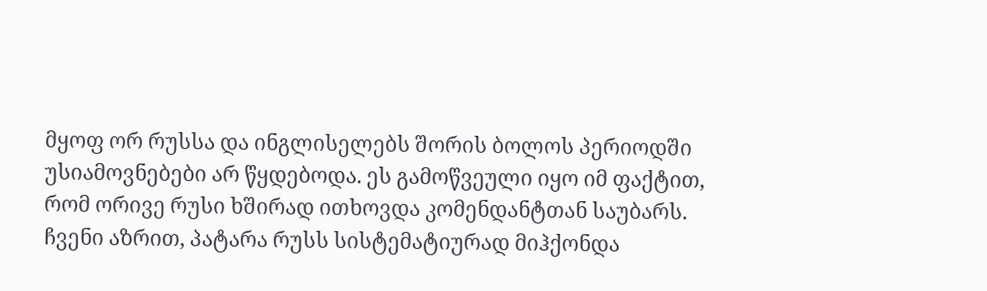მყოფ ორ რუსსა და ინგლისელებს შორის ბოლოს პერიოდში უსიამოვნებები არ წყდებოდა. ეს გამოწვეული იყო იმ ფაქტით, რომ ორივე რუსი ხშირად ითხოვდა კომენდანტთან საუბარს. ჩვენი აზრით, პატარა რუსს სისტემატიურად მიჰქონდა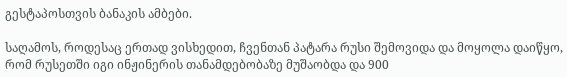გესტაპოსთვის ბანაკის ამბები.

საღამოს, როდესაც ერთად ვისხედით, ჩვენთან პატარა რუსი შემოვიდა და მოყოლა დაიწყო, რომ რუსეთში იგი ინჟინერის თანამდებობაზე მუშაობდა და 900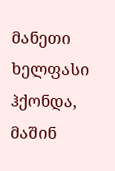მანეთი ხელფასი ჰქონდა, მაშინ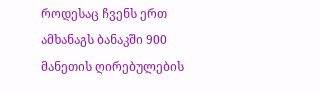როდესაც ჩვენს ერთ ამხანაგს ბანაკში 900 მანეთის ღირებულების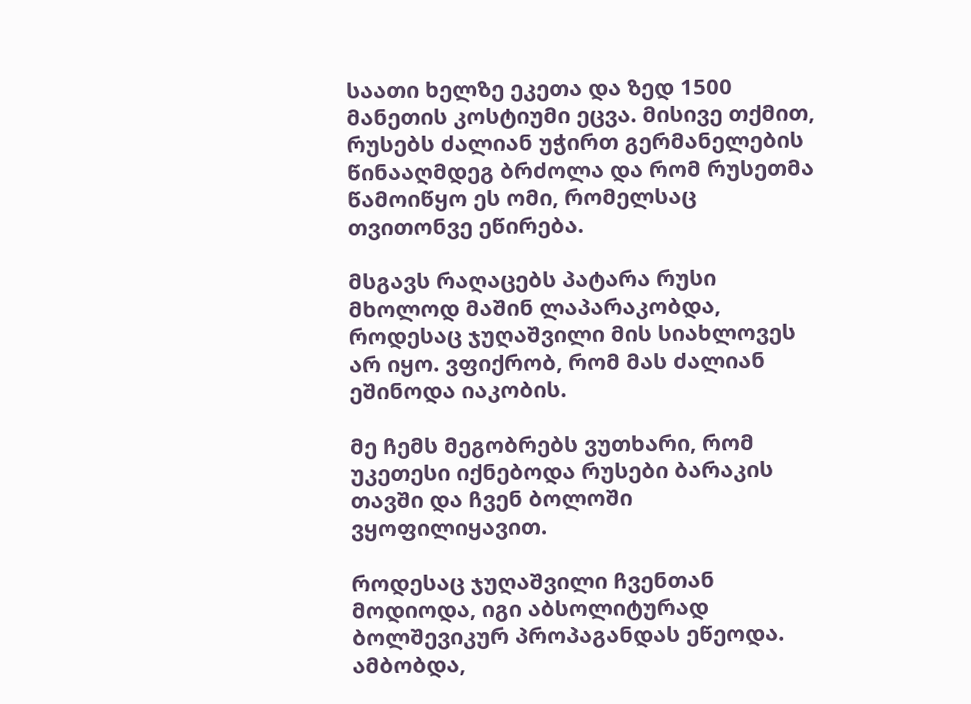საათი ხელზე ეკეთა და ზედ 1500 მანეთის კოსტიუმი ეცვა. მისივე თქმით, რუსებს ძალიან უჭირთ გერმანელების წინააღმდეგ ბრძოლა და რომ რუსეთმა წამოიწყო ეს ომი, რომელსაც თვითონვე ეწირება.

მსგავს რაღაცებს პატარა რუსი მხოლოდ მაშინ ლაპარაკობდა, როდესაც ჯუღაშვილი მის სიახლოვეს არ იყო. ვფიქრობ, რომ მას ძალიან ეშინოდა იაკობის.

მე ჩემს მეგობრებს ვუთხარი, რომ უკეთესი იქნებოდა რუსები ბარაკის თავში და ჩვენ ბოლოში ვყოფილიყავით.

როდესაც ჯუღაშვილი ჩვენთან მოდიოდა, იგი აბსოლიტურად ბოლშევიკურ პროპაგანდას ეწეოდა. ამბობდა,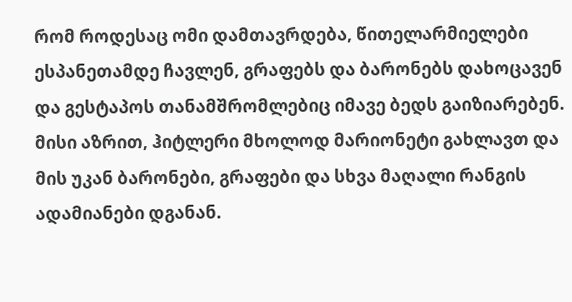რომ როდესაც ომი დამთავრდება, წითელარმიელები ესპანეთამდე ჩავლენ, გრაფებს და ბარონებს დახოცავენ და გესტაპოს თანამშრომლებიც იმავე ბედს გაიზიარებენ. მისი აზრით, ჰიტლერი მხოლოდ მარიონეტი გახლავთ და მის უკან ბარონები, გრაფები და სხვა მაღალი რანგის ადამიანები დგანან.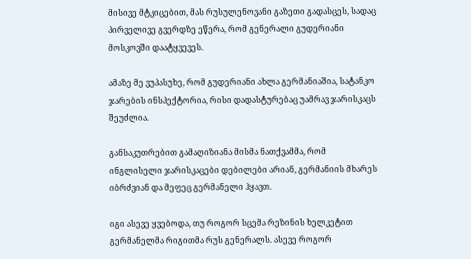მისივე მტკიცებით, მას რუსულენოვანი გაზეთი გადასცეს, სადაც პირველივე გვერდზე ეწერა, რომ გენერალი გუდერიანი მოსკოვში დაატყვევეს.

ამაზე მე ვუპასუხე, რომ გუდერიანი ახლა გერმანიაშია, სატანკო ჯარების ინსპექტორია, რისი დადასტურებაც უამრავ ჯარისკაცს შეუძლია.

განსაკუთრებით გამაღიზიანა მისმა ნათქვამმა, რომ ინგლისელი ჯარისკაცები დებილები არიან, გერმანიის მხარეს იბრძვიან და მეფეც გერმანელი ჰყავთ.

იგი ასევე ყვებოდა, თუ როგორ სცემა რეზინის ხელკეტით გერმანელმა რიგითმა რუს გენერალს. ასევე როგორ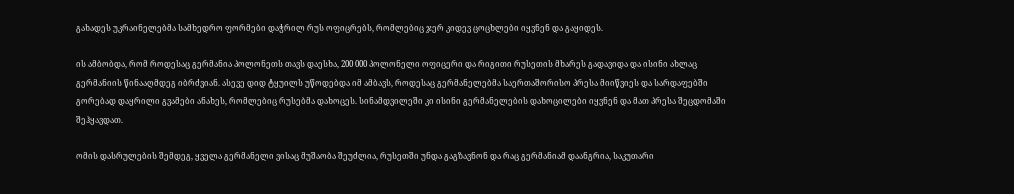გახადეს უკრაინელებმა სამხედრო ფორმები დაჭრილ რუს ოფიცრებს, რომლებიც ჯერ კიდევ ცოცხლები იყვნენ და გაყიდეს.

ის ამბობდა, რომ როდესაც გერმანია პოლონეთს თავს დაესხა, 200 000 პოლონელი ოფიცერი და რიგითი რუსეთის მხარეს გადავიდა და ისინი ახლაც გერმანიის წინააღმდეგ იბრძვიან. ასევე დიდ ტყუილს უწოდებდა იმ ამბავს, როდესაც გერმანელებმა საერთაშორისო პრესა მიიწვიეს და სარდაფებში გორებად დაყრილი გვამები ანახეს, რომლებიც რუსებმა დახოცეს. სინამდვილეში კი ისინი გერმანელების დახოცილები იყვნენ და მათ პრესა შეცდომაში შეჰყავდათ.

ომის დასრულების შემდეგ, ყველა გერმანელი ვისაც მუშაობა შეუძლია, რუსეთში უნდა გაგზავნონ და რაც გერმანიამ დაანგრია, საკუთარი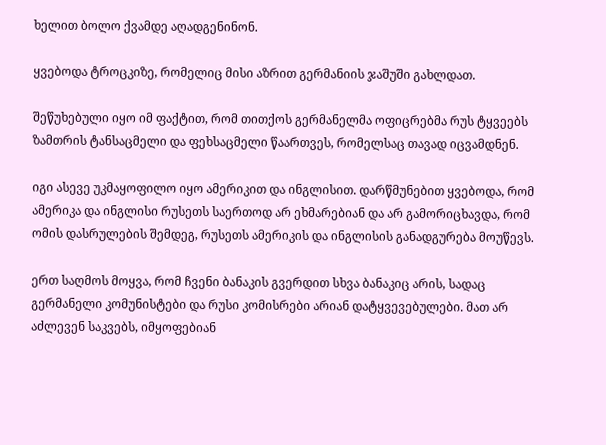ხელით ბოლო ქვამდე აღადგენინონ.

ყვებოდა ტროცკიზე, რომელიც მისი აზრით გერმანიის ჯაშუში გახლდათ.

შეწუხებული იყო იმ ფაქტით, რომ თითქოს გერმანელმა ოფიცრებმა რუს ტყვეებს ზამთრის ტანსაცმელი და ფეხსაცმელი წაართვეს, რომელსაც თავად იცვამდნენ.

იგი ასევე უკმაყოფილო იყო ამერიკით და ინგლისით. დარწმუნებით ყვებოდა, რომ ამერიკა და ინგლისი რუსეთს საერთოდ არ ეხმარებიან და არ გამორიცხავდა, რომ ომის დასრულების შემდეგ, რუსეთს ამერიკის და ინგლისის განადგურება მოუწევს.

ერთ საღმოს მოყვა, რომ ჩვენი ბანაკის გვერდით სხვა ბანაკიც არის, სადაც გერმანელი კომუნისტები და რუსი კომისრები არიან დატყვევებულები. მათ არ აძლევენ საკვებს, იმყოფებიან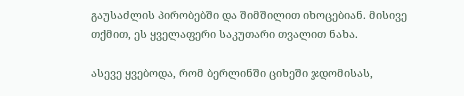გაუსაძლის პირობებში და შიმშილით იხოცებიან. მისივე თქმით, ეს ყველაფერი საკუთარი თვალით ნახა.

ასევე ყვებოდა, რომ ბერლინში ციხეში ჯდომისას,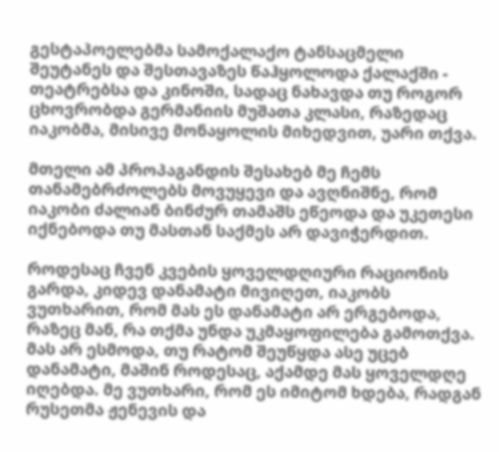გესტაპოელებმა სამოქალაქო ტანსაცმელი შეუტანეს და შესთავაზეს წაჰყოლოდა ქალაქში - თეატრებსა და კინოში, სადაც ნახავდა თუ როგორ ცხოვრობდა გერმანიის მუშათა კლასი, რაზედაც იაკობმა, მისივე მონაყოლის მიხედვით, უარი თქვა.

მთელი ამ პროპაგანდის შესახებ მე ჩემს თანამებრძოლებს მოვუყევი და ავღნიშნე, რომ იაკობი ძალიან ბინძურ თამაშს ეწეოდა და უკეთესი იქნებოდა თუ მასთან საქმეს არ დავიჭერდით.

როდესაც ჩვენ კვების ყოველდღიური რაციონის გარდა, კიდევ დანამატი მივიღეთ, იაკობს ვუთხარით, რომ მას ეს დანამატი არ ერგებოდა, რაზეც მან, რა თქმა უნდა უკმაყოფილება გამოთქვა. მას არ ესმოდა, თუ რატომ შეუწყდა ასე უცებ დანამატი, მაშინ როდესაც, აქამდე მას ყოველდღე იღებდა. მე ვუთხარი, რომ ეს იმიტომ ხდება, რადგან რუსეთმა ჟენევის და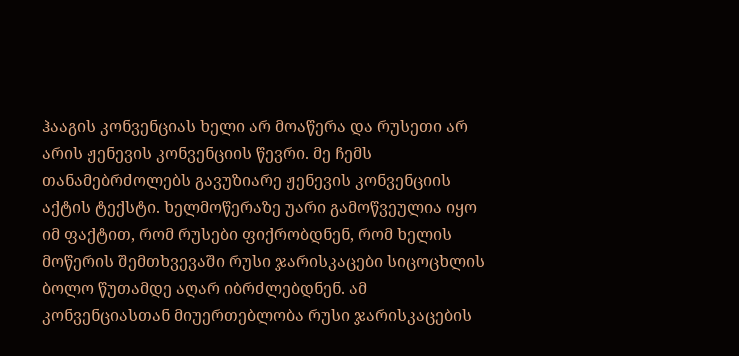ჰააგის კონვენციას ხელი არ მოაწერა და რუსეთი არ არის ჟენევის კონვენციის წევრი. მე ჩემს თანამებრძოლებს გავუზიარე ჟენევის კონვენციის აქტის ტექსტი. ხელმოწერაზე უარი გამოწვეულია იყო იმ ფაქტით, რომ რუსები ფიქრობდნენ, რომ ხელის მოწერის შემთხვევაში რუსი ჯარისკაცები სიცოცხლის ბოლო წუთამდე აღარ იბრძლებდნენ. ამ კონვენციასთან მიუერთებლობა რუსი ჯარისკაცების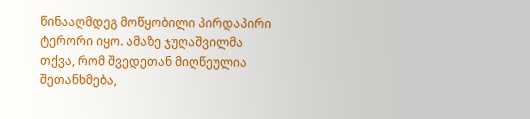წინააღმდეგ მოწყობილი პირდაპირი ტერორი იყო. ამაზე ჯუღაშვილმა თქვა, რომ შვედეთან მიღწეულია შეთანხმება,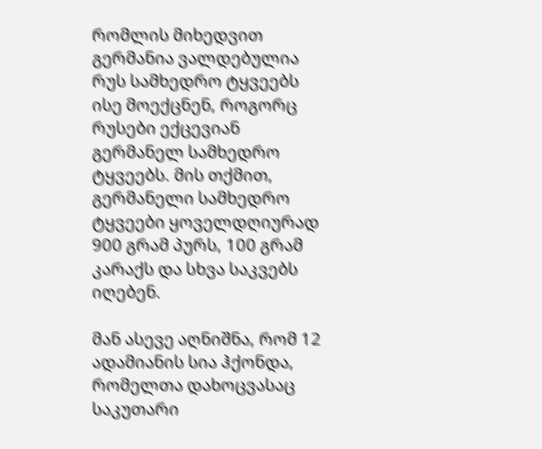რომლის მიხედვით გერმანია ვალდებულია რუს სამხედრო ტყვეებს ისე მოექცნენ, როგორც რუსები ექცევიან გერმანელ სამხედრო ტყვეებს. მის თქმით, გერმანელი სამხედრო ტყვეები ყოველდღიურად 900 გრამ პურს, 100 გრამ კარაქს და სხვა საკვებს იღებენ.

მან ასევე აღნიშნა, რომ 12 ადამიანის სია ჰქონდა, რომელთა დახოცვასაც საკუთარი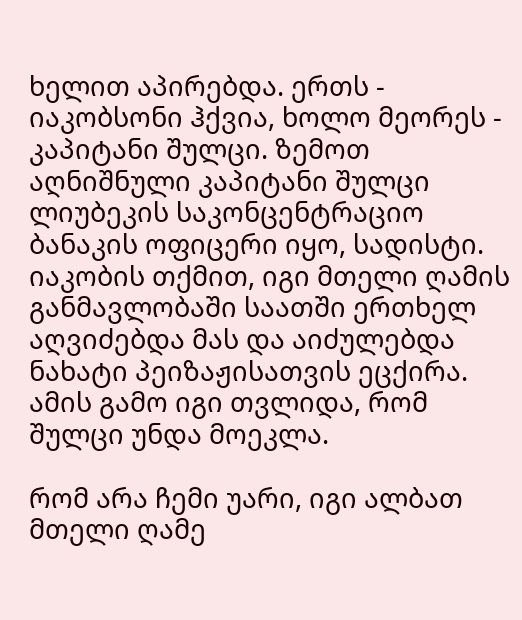ხელით აპირებდა. ერთს - იაკობსონი ჰქვია, ხოლო მეორეს - კაპიტანი შულცი. ზემოთ აღნიშნული კაპიტანი შულცი ლიუბეკის საკონცენტრაციო ბანაკის ოფიცერი იყო, სადისტი. იაკობის თქმით, იგი მთელი ღამის განმავლობაში საათში ერთხელ აღვიძებდა მას და აიძულებდა ნახატი პეიზაჟისათვის ეცქირა. ამის გამო იგი თვლიდა, რომ შულცი უნდა მოეკლა.

რომ არა ჩემი უარი, იგი ალბათ მთელი ღამე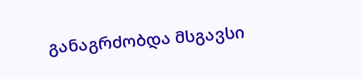განაგრძობდა მსგავსი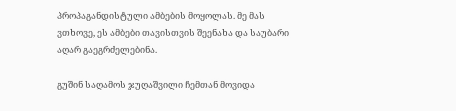პროპაგანდისტული ამბების მოყოლას. მე მას ვთხოვე, ეს ამბები თავისთვის შეენახა და საუბარი აღარ გაეგრძელებინა.

გუშინ საღამოს ჯუღაშვილი ჩემთან მოვიდა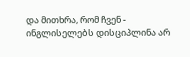და მითხრა, რომ ჩვენ - ინგლისელებს დისციპლინა არ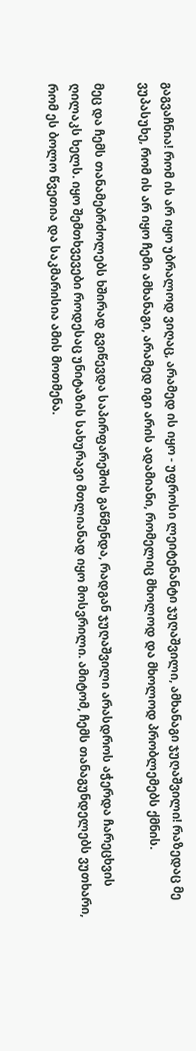გაგვაჩნია! რომ ის არ იყო უბრალოდ ვიღაც, არამედ ის იყო - უფროსი ლეიტენანტი ჯუღაშვილი, ამხანაგი ჯუღაშვილი! რაზედაც მე ვუპასუხე, რომ ის არ იყო ჩემი ამხანაგი, არამედ იგი არის ადამიანი, რომელიც მხოლოდ და მხოლოდ პრობლემებს ქმნის.

მეც და ჩემს თანამებრძოლებს ხშირად გვიწევდა საპირფარეშოს გაწმენდა, რადგან ჯუღაშვილი არასდროს აჭერდა ჩარეცხვის ღილაკს ხელს. იყო შემთხვევები როდესაც უნიტაზის სახურავი მთლიანად იყო მოსვრილი. ამიტომ, ჩემს თანაგუნდელებს ვუთხარი, რომ ეს ბოლო წვეთია და საკმარისია ამის მოთმენა.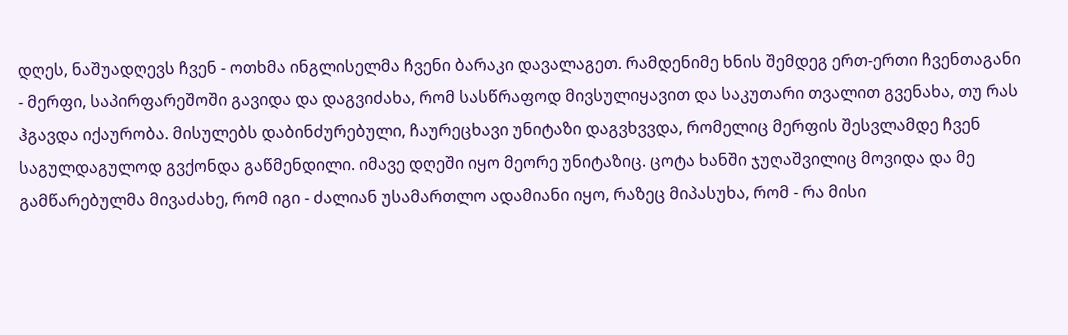დღეს, ნაშუადღევს ჩვენ - ოთხმა ინგლისელმა ჩვენი ბარაკი დავალაგეთ. რამდენიმე ხნის შემდეგ ერთ-ერთი ჩვენთაგანი - მერფი, საპირფარეშოში გავიდა და დაგვიძახა, რომ სასწრაფოდ მივსულიყავით და საკუთარი თვალით გვენახა, თუ რას ჰგავდა იქაურობა. მისულებს დაბინძურებული, ჩაურეცხავი უნიტაზი დაგვხვვდა, რომელიც მერფის შესვლამდე ჩვენ საგულდაგულოდ გვქონდა გაწმენდილი. იმავე დღეში იყო მეორე უნიტაზიც. ცოტა ხანში ჯუღაშვილიც მოვიდა და მე გამწარებულმა მივაძახე, რომ იგი - ძალიან უსამართლო ადამიანი იყო, რაზეც მიპასუხა, რომ - რა მისი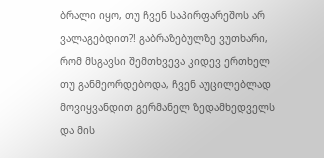ბრალი იყო, თუ ჩვენ საპირფარეშოს არ ვალაგებდით?! გაბრაზებულზე ვუთხარი, რომ მსგავსი შემთხვევა კიდევ ერთხელ თუ განმეორდებოდა, ჩვენ აუცილებლად მოვიყვანდით გერმანელ ზედამხედველს და მის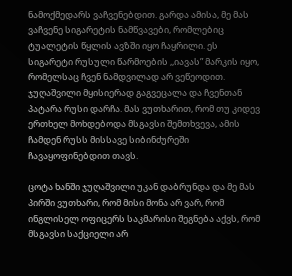ნამოქმედარს ვაჩვენებდით. გარდა ამისა, მე მას ვაჩვენე სიგარეტის ნამწვავები, რომლებიც ტუალეტის წყლის ავზში იყო ჩაყრილი. ეს სიგარეტი რუსული წარმოების ,,იავას” მარკის იყო, რომელსაც ჩვენ ნამდვილად არ ვეწეოდით. ჯუღაშვილი მყისიერად გაგვეცალა და ჩვენთან პატარა რუსი დარჩა. მას ვუთხარით, რომ თუ კიდევ ერთხელ მოხდებოდა მსგავსი შემთხვევა, ამის ჩამდენ რუსს მისსავე სიბინძურეში ჩავაყოფინებდით თავს.

ცოტა ხანში ჯუღაშვილი უკან დაბრუნდა და მე მას პირში ვუთხარი, რომ მისი მონა არ ვარ, რომ ინგლისელ ოფიცერს საკმარისი შეგნება აქვს, რომ მსგავსი საქციელი არ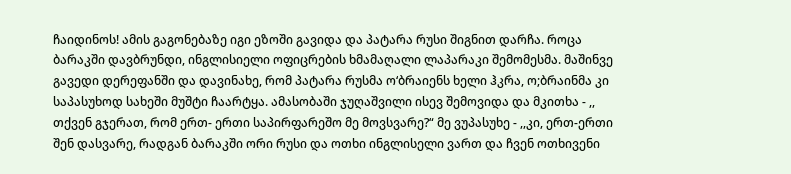ჩაიდინოს! ამის გაგონებაზე იგი ეზოში გავიდა და პატარა რუსი შიგნით დარჩა. როცა ბარაკში დავბრუნდი, ინგლისიელი ოფიცრების ხმამაღალი ლაპარაკი შემომესმა. მაშინვე გავედი დერეფანში და დავინახე, რომ პატარა რუსმა ო‘ბრაიენს ხელი ჰკრა, ო;ბრაინმა კი საპასუხოდ სახეში მუშტი ჩაარტყა. ამასობაში ჯუღაშვილი ისევ შემოვიდა და მკითხა - ,, თქვენ გჯერათ, რომ ერთ- ერთი საპირფარეშო მე მოვსვარე?“ მე ვუპასუხე - ,,კი, ერთ-ერთი შენ დასვარე, რადგან ბარაკში ორი რუსი და ოთხი ინგლისელი ვართ და ჩვენ ოთხივენი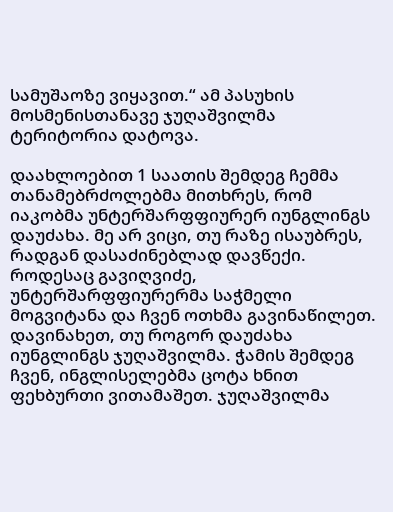სამუშაოზე ვიყავით.“ ამ პასუხის მოსმენისთანავე ჯუღაშვილმა ტერიტორია დატოვა.

დაახლოებით 1 საათის შემდეგ ჩემმა თანამებრძოლებმა მითხრეს, რომ იაკობმა უნტერშარფფიურერ იუნგლინგს დაუძახა. მე არ ვიცი, თუ რაზე ისაუბრეს, რადგან დასაძინებლად დავწექი. როდესაც გავიღვიძე, უნტერშარფფიურერმა საჭმელი მოგვიტანა და ჩვენ ოთხმა გავინაწილეთ. დავინახეთ, თუ როგორ დაუძახა იუნგლინგს ჯუღაშვილმა. ჭამის შემდეგ ჩვენ, ინგლისელებმა ცოტა ხნით ფეხბურთი ვითამაშეთ. ჯუღაშვილმა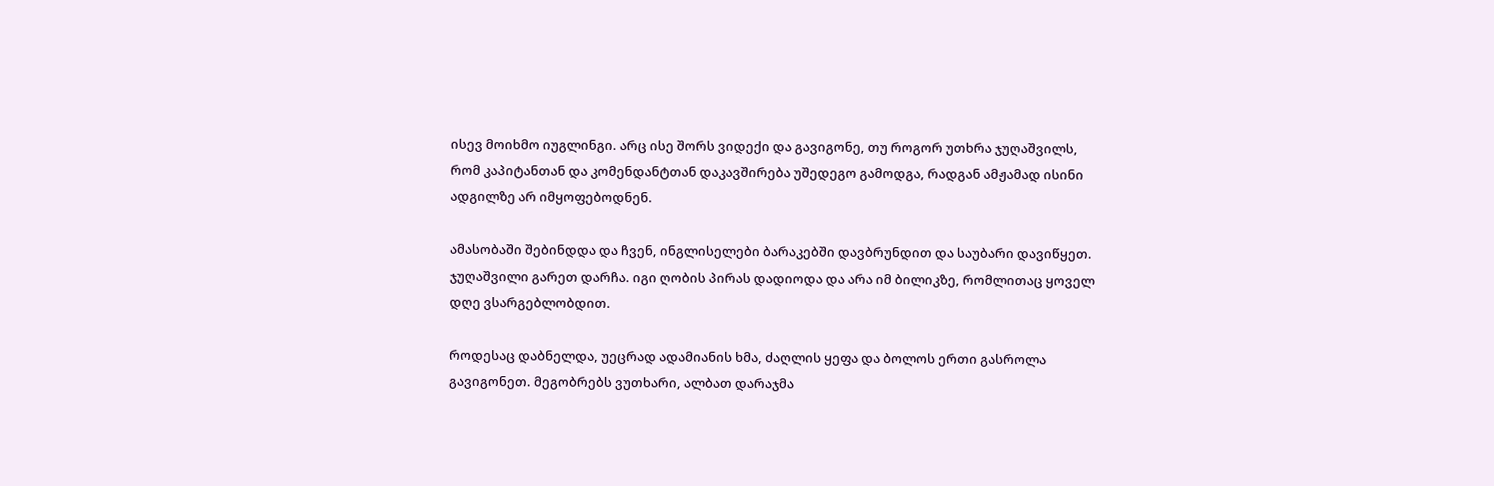ისევ მოიხმო იუგლინგი. არც ისე შორს ვიდექი და გავიგონე, თუ როგორ უთხრა ჯუღაშვილს, რომ კაპიტანთან და კომენდანტთან დაკავშირება უშედეგო გამოდგა, რადგან ამჟამად ისინი ადგილზე არ იმყოფებოდნენ.

ამასობაში შებინდდა და ჩვენ, ინგლისელები ბარაკებში დავბრუნდით და საუბარი დავიწყეთ. ჯუღაშვილი გარეთ დარჩა. იგი ღობის პირას დადიოდა და არა იმ ბილიკზე, რომლითაც ყოველ დღე ვსარგებლობდით.

როდესაც დაბნელდა, უეცრად ადამიანის ხმა, ძაღლის ყეფა და ბოლოს ერთი გასროლა გავიგონეთ. მეგობრებს ვუთხარი, ალბათ დარაჯმა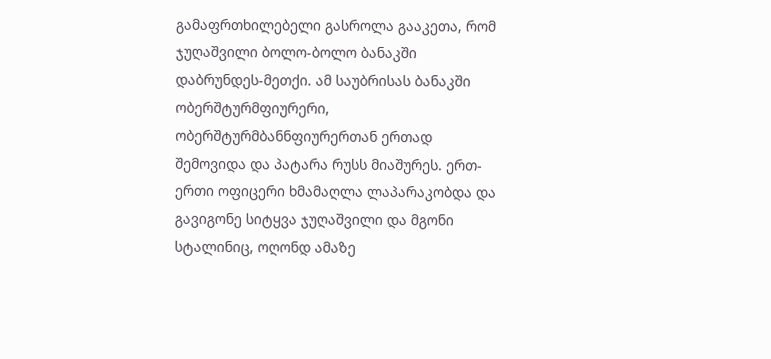გამაფრთხილებელი გასროლა გააკეთა, რომ ჯუღაშვილი ბოლო-ბოლო ბანაკში დაბრუნდეს-მეთქი. ამ საუბრისას ბანაკში ობერშტურმფიურერი, ობერშტურმბანნფიურერთან ერთად შემოვიდა და პატარა რუსს მიაშურეს. ერთ-ერთი ოფიცერი ხმამაღლა ლაპარაკობდა და გავიგონე სიტყვა ჯუღაშვილი და მგონი სტალინიც, ოღონდ ამაზე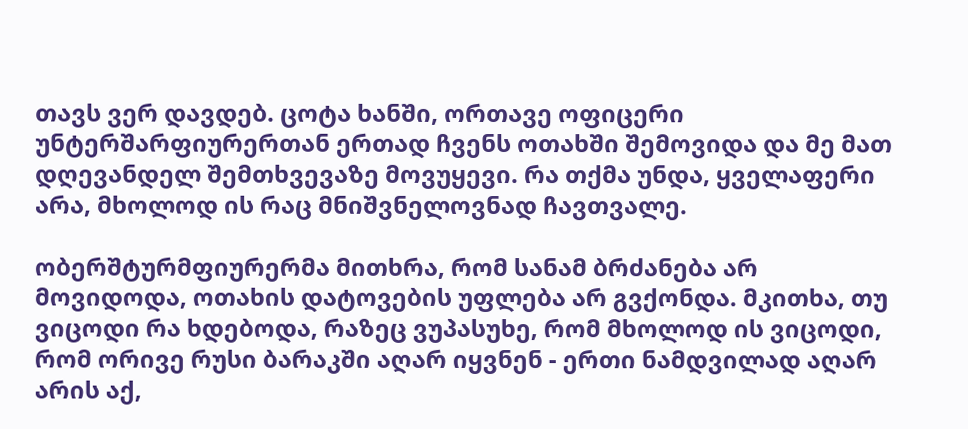თავს ვერ დავდებ. ცოტა ხანში, ორთავე ოფიცერი უნტერშარფიურერთან ერთად ჩვენს ოთახში შემოვიდა და მე მათ დღევანდელ შემთხვევაზე მოვუყევი. რა თქმა უნდა, ყველაფერი არა, მხოლოდ ის რაც მნიშვნელოვნად ჩავთვალე.

ობერშტურმფიურერმა მითხრა, რომ სანამ ბრძანება არ მოვიდოდა, ოთახის დატოვების უფლება არ გვქონდა. მკითხა, თუ ვიცოდი რა ხდებოდა, რაზეც ვუპასუხე, რომ მხოლოდ ის ვიცოდი, რომ ორივე რუსი ბარაკში აღარ იყვნენ - ერთი ნამდვილად აღარ არის აქ,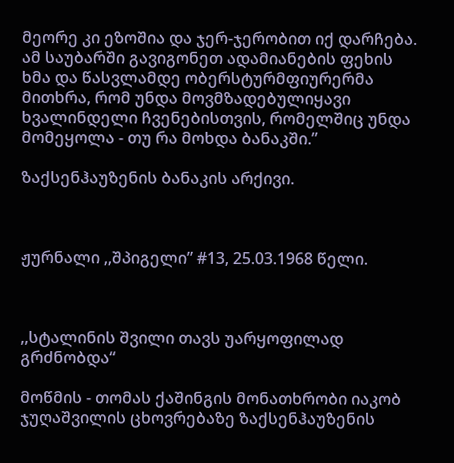მეორე კი ეზოშია და ჯერ-ჯერობით იქ დარჩება. ამ საუბარში გავიგონეთ ადამიანების ფეხის ხმა და წასვლამდე ობერსტურმფიურერმა მითხრა, რომ უნდა მოვმზადებულიყავი ხვალინდელი ჩვენებისთვის, რომელშიც უნდა მომეყოლა - თუ რა მოხდა ბანაკში.”

ზაქსენჰაუზენის ბანაკის არქივი.



ჟურნალი ,,შპიგელი” #13, 25.03.1968 წელი.



,,სტალინის შვილი თავს უარყოფილად გრძნობდა“

მოწმის - თომას ქაშინგის მონათხრობი იაკობ ჯუღაშვილის ცხოვრებაზე ზაქსენჰაუზენის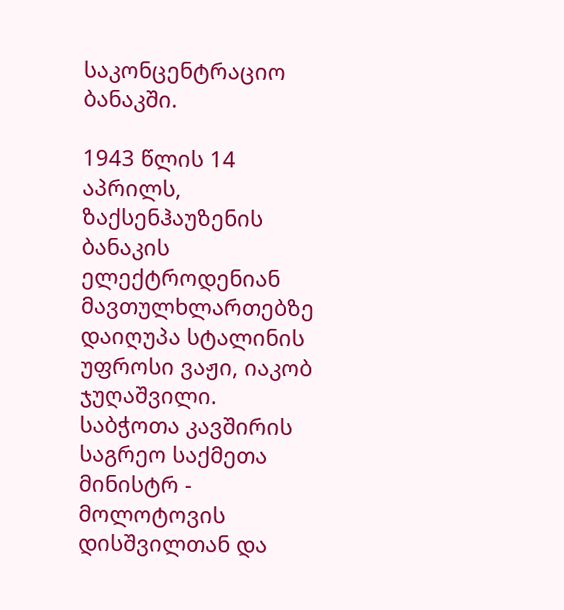საკონცენტრაციო ბანაკში.

1943 წლის 14 აპრილს, ზაქსენჰაუზენის ბანაკის ელექტროდენიან მავთულხლართებზე დაიღუპა სტალინის უფროსი ვაჟი, იაკობ ჯუღაშვილი. საბჭოთა კავშირის საგრეო საქმეთა მინისტრ - მოლოტოვის დისშვილთან და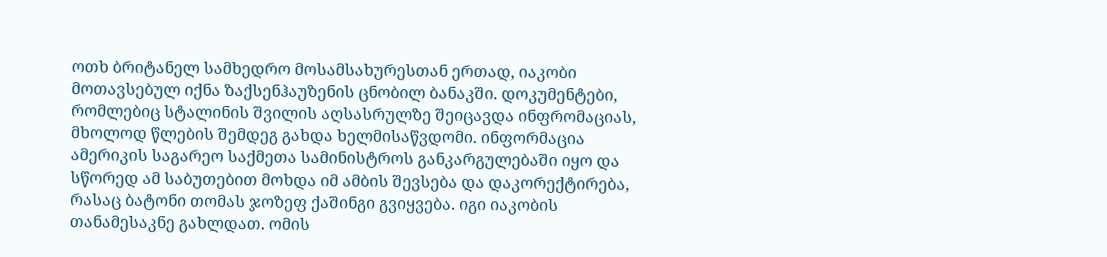ოთხ ბრიტანელ სამხედრო მოსამსახურესთან ერთად, იაკობი მოთავსებულ იქნა ზაქსენჰაუზენის ცნობილ ბანაკში. დოკუმენტები, რომლებიც სტალინის შვილის აღსასრულზე შეიცავდა ინფრომაციას, მხოლოდ წლების შემდეგ გახდა ხელმისაწვდომი. ინფორმაცია ამერიკის საგარეო საქმეთა სამინისტროს განკარგულებაში იყო და სწორედ ამ საბუთებით მოხდა იმ ამბის შევსება და დაკორექტირება, რასაც ბატონი თომას ჯოზეფ ქაშინგი გვიყვება. იგი იაკობის თანამესაკნე გახლდათ. ომის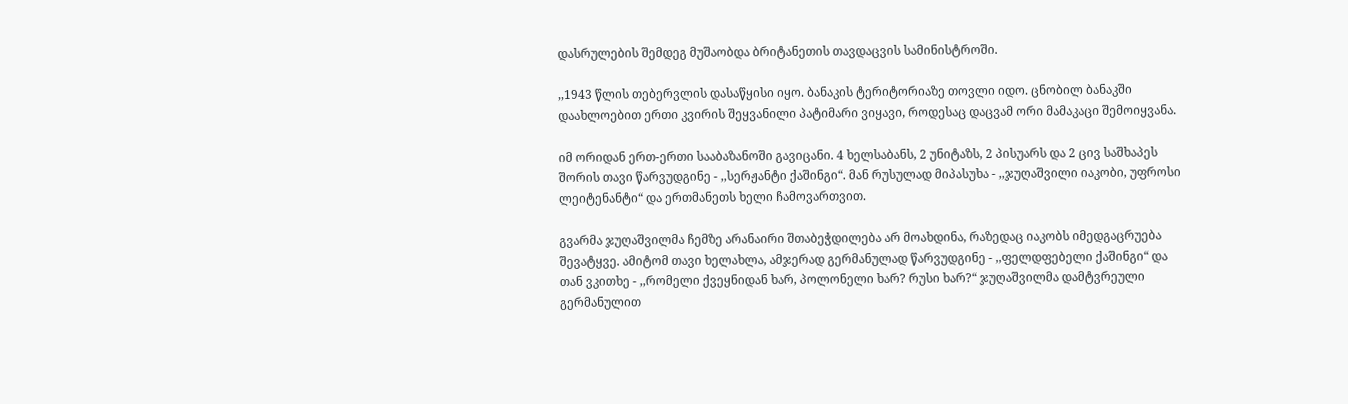დასრულების შემდეგ მუშაობდა ბრიტანეთის თავდაცვის სამინისტროში.

,,1943 წლის თებერვლის დასაწყისი იყო. ბანაკის ტერიტორიაზე თოვლი იდო. ცნობილ ბანაკში დაახლოებით ერთი კვირის შეყვანილი პატიმარი ვიყავი, როდესაც დაცვამ ორი მამაკაცი შემოიყვანა.

იმ ორიდან ერთ-ერთი სააბაზანოში გავიცანი. 4 ხელსაბანს, 2 უნიტაზს, 2 პისუარს და 2 ცივ საშხაპეს შორის თავი წარვუდგინე - ,,სერჟანტი ქაშინგი“. მან რუსულად მიპასუხა - ,,ჯუღაშვილი იაკობი, უფროსი ლეიტენანტი“ და ერთმანეთს ხელი ჩამოვართვით.

გვარმა ჯუღაშვილმა ჩემზე არანაირი შთაბეჭდილება არ მოახდინა, რაზედაც იაკობს იმედგაცრუება შევატყვე. ამიტომ თავი ხელახლა, ამჯერად გერმანულად წარვუდგინე - ,,ფელდფებელი ქაშინგი“ და თან ვკითხე - ,,რომელი ქვეყნიდან ხარ, პოლონელი ხარ? რუსი ხარ?“ ჯუღაშვილმა დამტვრეული გერმანულით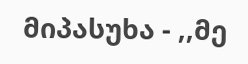მიპასუხა - ,,მე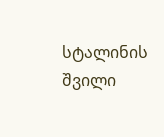სტალინის შვილი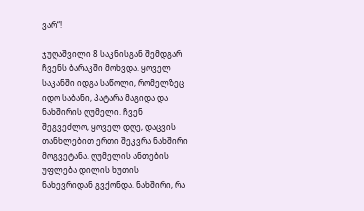ვარ“!

ჯუღაშვილი 8 საკნისგან შემდგარ ჩვენს ბარაკში მოხვდა. ყოველ საკანში იდგა საწოლი, რომელზეც იდო საბანი, პატარა მაგიდა და ნახშირის ღუმელი. ჩვენ შეგვეძლო, ყოველ დღე, დაცვის თანხლებით ერთი შეკვრა ნახშირი მოგვეტანა. ღუმელის ანთების უფლება დილის ხუთის ნახევრიდან გვქონდა. ნახშირი, რა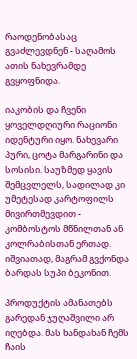რაოდენობასაც გვაძლევდნენ - საღამოს ათის ნახევრამდე გვყოფნიდა.

იაკობის და ჩვენი ყოველდღიური რაციონი იდენტური იყო. ნახევარი პური, ცოტა მარგარინი და სოსისი. საუზმედ ყავის შემცვლელს, სადილად კი უმეტესად კარტოფილს მივირთმევდით - კომბოსტოს მწნილთან ან კოლრაბისთან ერთად. იშვიათად, მაგრამ გვქონდა ბარდას სუპი ბეკონით.

პროდუქტის ამანათებს გარედან ჯუღაშვილი არ იღებდა. მას ხანდახან ჩემს ჩაის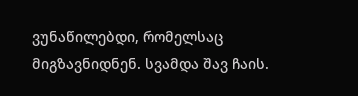ვუნაწილებდი, რომელსაც მიგზავნიდნენ. სვამდა შავ ჩაის.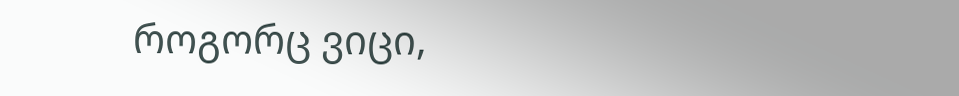როგორც ვიცი,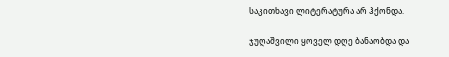საკითხავი ლიტერატურა არ ჰქონდა.

ჯუღაშვილი ყოველ დღე ბანაობდა და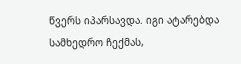წვერს იპარსავდა. იგი ატარებდა სამხედრო ჩექმას,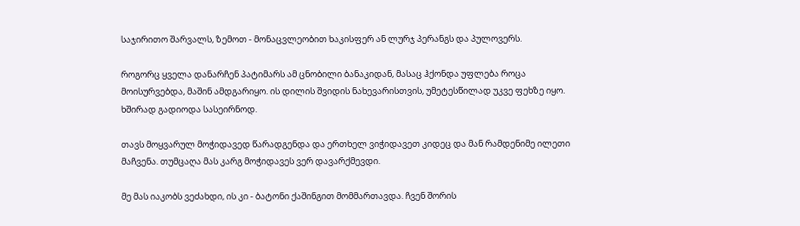საჯირითო შარვალს, ზემოთ - მონაცვლეობით ხაკისფერ ან ლურჯ პერანგს და პულოვერს.

როგორც ყველა დანარჩენ პატიმარს ამ ცნობილი ბანაკიდან, მასაც ჰქონდა უფლება როცა მოისურვებდა, მაშინ ამდგარიყო. ის დილის შვიდის ნახევარისთვის, უმეტესწილად უკვე ფეხზე იყო. ხშირად გადიოდა სასეირნოდ.

თავს მოყვარულ მოჭიდავედ წარადგენდა და ერთხელ ვიჭიდავეთ კიდეც და მან რამდენიმე ილეთი მაჩვენა. თუმცაღა მას კარგ მოჭიდავეს ვერ დავარქმევდი.

მე მას იაკობს ვეძახდი, ის კი - ბატონი ქაშინგით მომმართავდა. ჩვენ შორის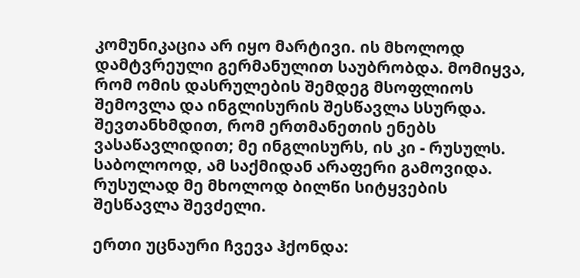კომუნიკაცია არ იყო მარტივი. ის მხოლოდ დამტვრეული გერმანულით საუბრობდა. მომიყვა, რომ ომის დასრულების შემდეგ მსოფლიოს შემოვლა და ინგლისურის შესწავლა სსურდა. შევთანხმდით, რომ ერთმანეთის ენებს ვასაწავლიდით; მე ინგლისურს, ის კი - რუსულს. საბოლოოდ, ამ საქმიდან არაფერი გამოვიდა. რუსულად მე მხოლოდ ბილწი სიტყვების შესწავლა შევძელი.

ერთი უცნაური ჩვევა ჰქონდა: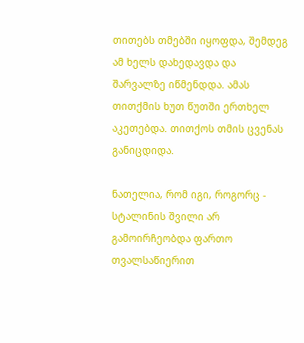თითებს თმებში იყოფდა, შემდეგ ამ ხელს დახედავდა და შარვალზე იწმენდდა. ამას თითქმის ხუთ წუთში ერთხელ აკეთებდა. თითქოს თმის ცვენას განიცდიდა.

ნათელია, რომ იგი, როგორც - სტალინის შვილი არ გამოირჩეობდა ფართო თვალსაწიერით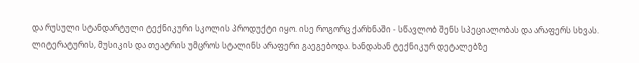და რუსული სტანდარტული ტექნიკური სკოლის პროდუქტი იყო. ისე როგორც ქარხნაში - სწავლობ შენს სპეციალობას და არაფერს სხვას. ლიტერატურის, მუსიკის და თეატრის უმცროს სტალინს არაფერი გაეგებოდა. ხანდახან ტექნიკურ დეტალებზე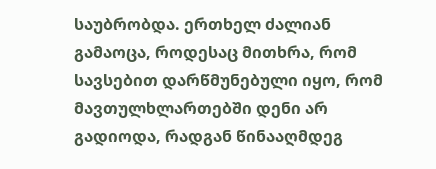საუბრობდა. ერთხელ ძალიან გამაოცა, როდესაც მითხრა, რომ სავსებით დარწმუნებული იყო, რომ მავთულხლართებში დენი არ გადიოდა, რადგან წინააღმდეგ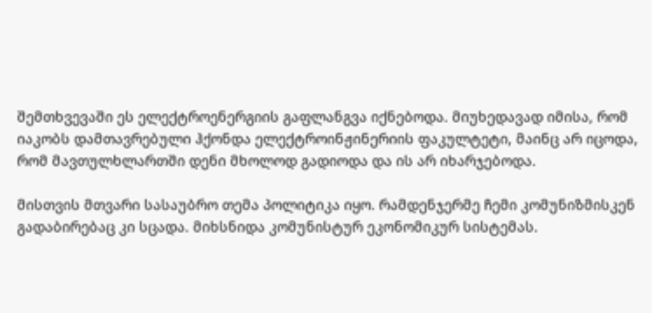შემთხვევაში ეს ელექტროენერგიის გაფლანგვა იქნებოდა. მიუხედავად იმისა, რომ იაკობს დამთავრებული ჰქონდა ელექტროინჟინერიის ფაკულტეტი, მაინც არ იცოდა, რომ მავთულხლართში დენი მხოლოდ გადიოდა და ის არ იხარჯებოდა.

მისთვის მთვარი სასაუბრო თემა პოლიტიკა იყო. რამდენჯერმე ჩემი კომუნიზმისკენ გადაბირებაც კი სცადა. მიხსნიდა კომუნისტურ ეკონომიკურ სისტემას.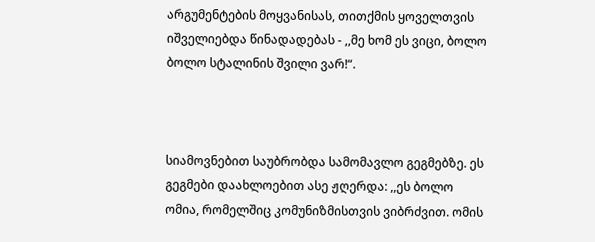არგუმენტების მოყვანისას, თითქმის ყოველთვის იშველიებდა წინადადებას - ,,მე ხომ ეს ვიცი, ბოლო ბოლო სტალინის შვილი ვარ!“.



სიამოვნებით საუბრობდა სამომავლო გეგმებზე. ეს გეგმები დაახლოებით ასე ჟღერდა: ,,ეს ბოლო ომია, რომელშიც კომუნიზმისთვის ვიბრძვით. ომის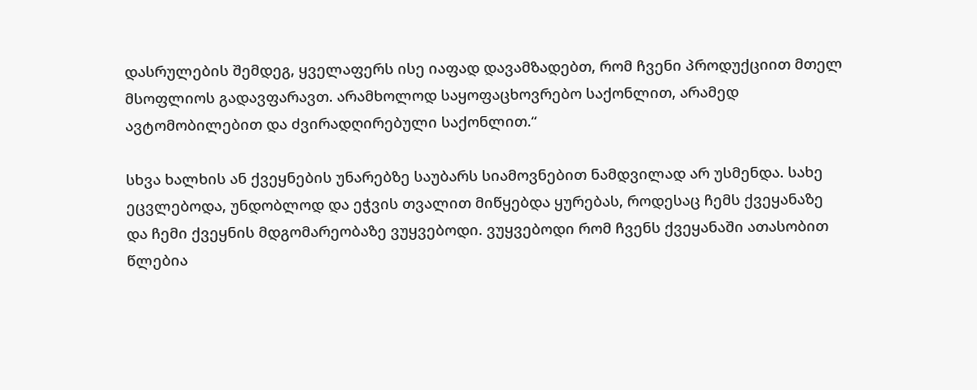დასრულების შემდეგ, ყველაფერს ისე იაფად დავამზადებთ, რომ ჩვენი პროდუქციით მთელ მსოფლიოს გადავფარავთ. არამხოლოდ საყოფაცხოვრებო საქონლით, არამედ ავტომობილებით და ძვირადღირებული საქონლით.“

სხვა ხალხის ან ქვეყნების უნარებზე საუბარს სიამოვნებით ნამდვილად არ უსმენდა. სახე ეცვლებოდა, უნდობლოდ და ეჭვის თვალით მიწყებდა ყურებას, როდესაც ჩემს ქვეყანაზე და ჩემი ქვეყნის მდგომარეობაზე ვუყვებოდი. ვუყვებოდი რომ ჩვენს ქვეყანაში ათასობით წლებია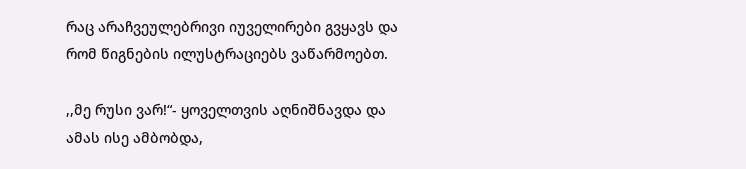რაც არაჩვეულებრივი იუველირები გვყავს და რომ წიგნების ილუსტრაციებს ვაწარმოებთ.

,,მე რუსი ვარ!“- ყოველთვის აღნიშნავდა და ამას ისე ამბობდა,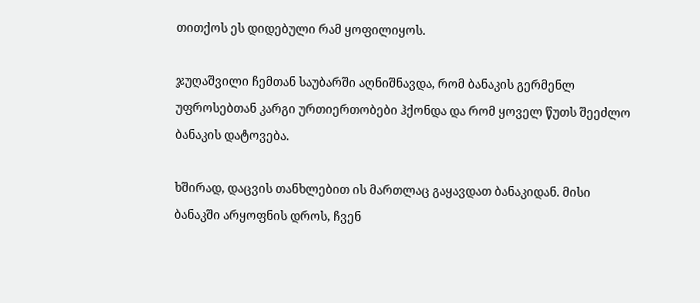თითქოს ეს დიდებული რამ ყოფილიყოს.

ჯუღაშვილი ჩემთან საუბარში აღნიშნავდა, რომ ბანაკის გერმენლ უფროსებთან კარგი ურთიერთობები ჰქონდა და რომ ყოველ წუთს შეეძლო ბანაკის დატოვება.

ხშირად, დაცვის თანხლებით ის მართლაც გაყავდათ ბანაკიდან. მისი ბანაკში არყოფნის დროს, ჩვენ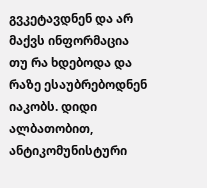გვკეტავდნენ და არ მაქვს ინფორმაცია თუ რა ხდებოდა და რაზე ესაუბრებოდნენ იაკობს. დიდი ალბათობით, ანტიკომუნისტური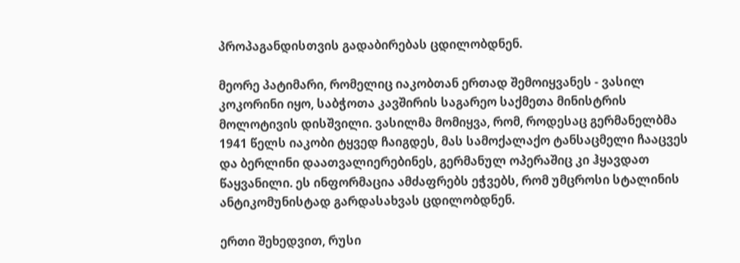პროპაგანდისთვის გადაბირებას ცდილობდნენ.

მეორე პატიმარი, რომელიც იაკობთან ერთად შემოიყვანეს - ვასილ კოკორინი იყო, საბჭოთა კავშირის საგარეო საქმეთა მინისტრის მოლოტივის დისშვილი. ვასილმა მომიყვა, რომ, როდესაც გერმანელბმა 1941 წელს იაკობი ტყვედ ჩაიგდეს, მას სამოქალაქო ტანსაცმელი ჩააცვეს და ბერლინი დაათვალიერებინეს, გერმანულ ოპერაშიც კი ჰყავდათ წაყვანილი. ეს ინფორმაცია ამძაფრებს ეჭვებს, რომ უმცროსი სტალინის ანტიკომუნისტად გარდასახვას ცდილობდნენ.

ერთი შეხედვით, რუსი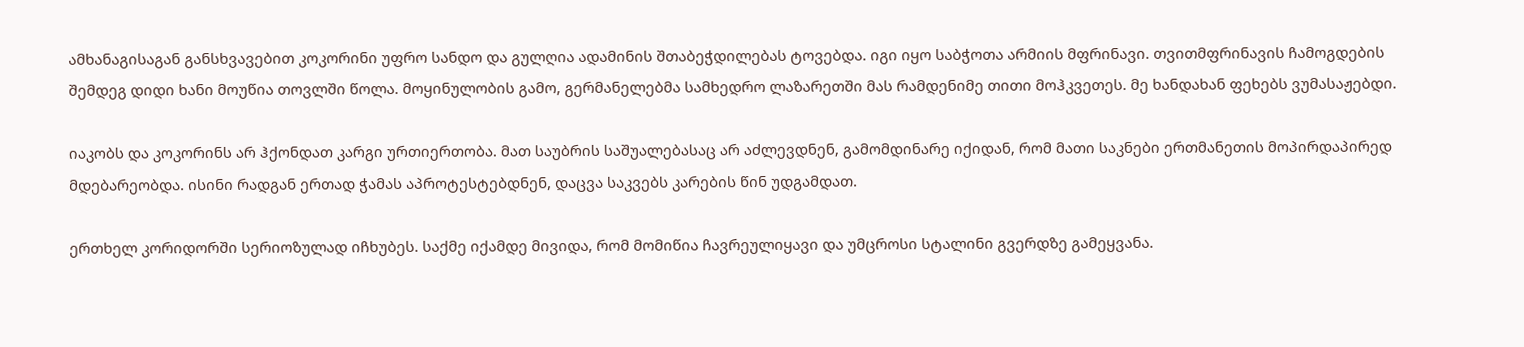ამხანაგისაგან განსხვავებით კოკორინი უფრო სანდო და გულღია ადამინის შთაბეჭდილებას ტოვებდა. იგი იყო საბჭოთა არმიის მფრინავი. თვითმფრინავის ჩამოგდების შემდეგ დიდი ხანი მოუწია თოვლში წოლა. მოყინულობის გამო, გერმანელებმა სამხედრო ლაზარეთში მას რამდენიმე თითი მოჰკვეთეს. მე ხანდახან ფეხებს ვუმასაჟებდი.

იაკობს და კოკორინს არ ჰქონდათ კარგი ურთიერთობა. მათ საუბრის საშუალებასაც არ აძლევდნენ, გამომდინარე იქიდან, რომ მათი საკნები ერთმანეთის მოპირდაპირედ მდებარეობდა. ისინი რადგან ერთად ჭამას აპროტესტებდნენ, დაცვა საკვებს კარების წინ უდგამდათ.

ერთხელ კორიდორში სერიოზულად იჩხუბეს. საქმე იქამდე მივიდა, რომ მომიწია ჩავრეულიყავი და უმცროსი სტალინი გვერდზე გამეყვანა.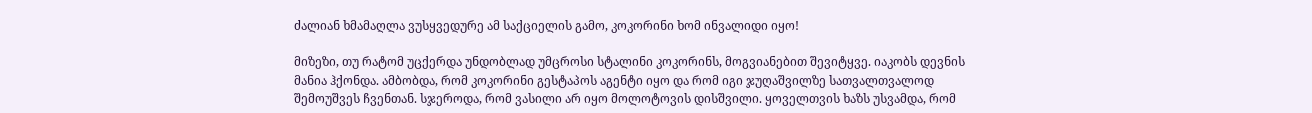ძალიან ხმამაღლა ვუსყვედურე ამ საქციელის გამო, კოკორინი ხომ ინვალიდი იყო!

მიზეზი, თუ რატომ უცქერდა უნდობლად უმცროსი სტალინი კოკორინს, მოგვიანებით შევიტყვე. იაკობს დევნის მანია ჰქონდა. ამბობდა, რომ კოკორინი გესტაპოს აგენტი იყო და რომ იგი ჯუღაშვილზე სათვალთვალოდ შემოუშვეს ჩვენთან. სჯეროდა, რომ ვასილი არ იყო მოლოტოვის დისშვილი. ყოველთვის ხაზს უსვამდა, რომ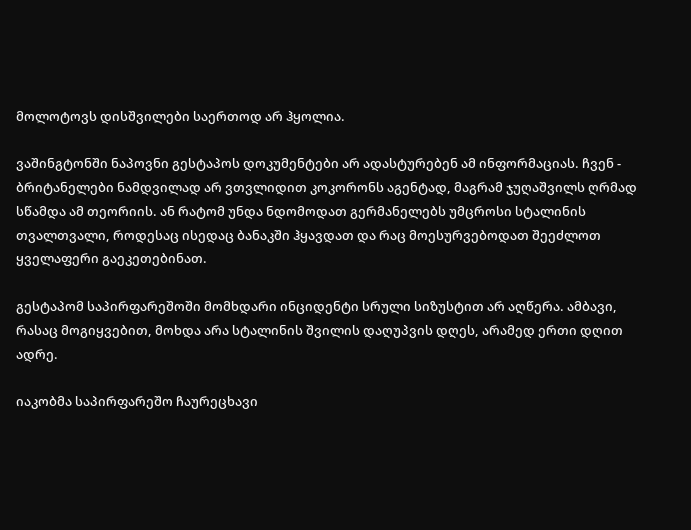მოლოტოვს დისშვილები საერთოდ არ ჰყოლია.

ვაშინგტონში ნაპოვნი გესტაპოს დოკუმენტები არ ადასტურებენ ამ ინფორმაციას. ჩვენ - ბრიტანელები ნამდვილად არ ვთვლიდით კოკორონს აგენტად, მაგრამ ჯუღაშვილს ღრმად სწამდა ამ თეორიის. ან რატომ უნდა ნდომოდათ გერმანელებს უმცროსი სტალინის თვალთვალი, როდესაც ისედაც ბანაკში ჰყავდათ და რაც მოესურვებოდათ შეეძლოთ ყველაფერი გაეკეთებინათ.

გესტაპომ საპირფარეშოში მომხდარი ინციდენტი სრული სიზუსტით არ აღწერა. ამბავი, რასაც მოგიყვებით, მოხდა არა სტალინის შვილის დაღუპვის დღეს, არამედ ერთი დღით ადრე.

იაკობმა საპირფარეშო ჩაურეცხავი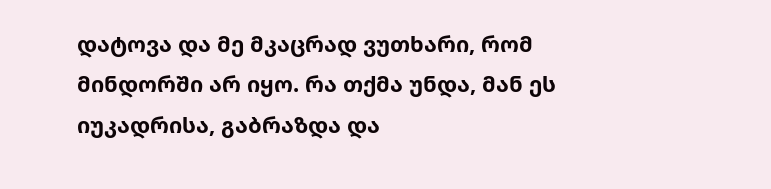დატოვა და მე მკაცრად ვუთხარი, რომ მინდორში არ იყო. რა თქმა უნდა, მან ეს იუკადრისა, გაბრაზდა და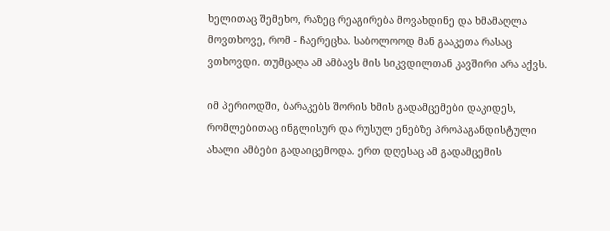ხელითაც შემეხო, რაზეც რეაგირება მოვახდინე და ხმამაღლა მოვთხოვე, რომ - ჩაერეცხა. საბოლოოდ მან გააკეთა რასაც ვთხოვდი. თუმცაღა ამ ამბავს მის სიკვდილთან კავშირი არა აქვს.

იმ პერიოდში, ბარაკებს შორის ხმის გადამცემები დაკიდეს, რომლებითაც ინგლისურ და რუსულ ენებზე პროპაგანდისტული ახალი ამბები გადაიცემოდა. ერთ დღესაც ამ გადამცემის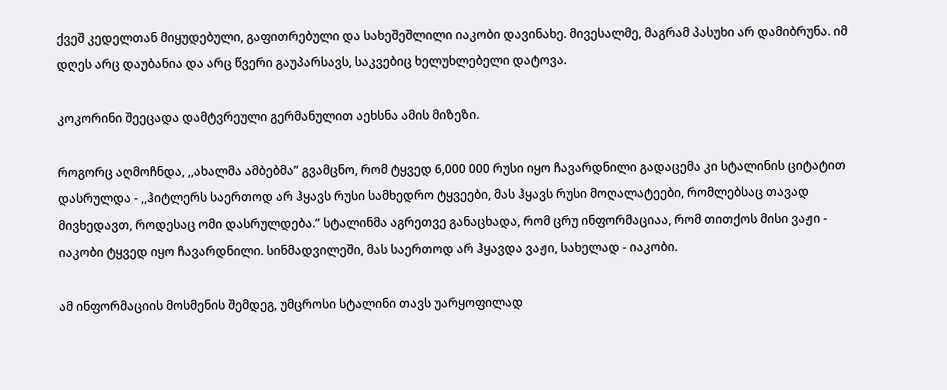ქვეშ კედელთან მიყუდებული, გაფითრებული და სახეშეშლილი იაკობი დავინახე. მივესალმე, მაგრამ პასუხი არ დამიბრუნა. იმ დღეს არც დაუბანია და არც წვერი გაუპარსავს, საკვებიც ხელუხლებელი დატოვა.

კოკორინი შეეცადა დამტვრეული გერმანულით აეხსნა ამის მიზეზი.

როგორც აღმოჩნდა, ,,ახალმა ამბებმა” გვამცნო, რომ ტყვედ 6,000 000 რუსი იყო ჩავარდნილი გადაცემა კი სტალინის ციტატით დასრულდა - ,,ჰიტლერს საერთოდ არ ჰყავს რუსი სამხედრო ტყვეები, მას ჰყავს რუსი მოღალატეები, რომლებსაც თავად მივხედავთ, როდესაც ომი დასრულდება.” სტალინმა აგრეთვე განაცხადა, რომ ცრუ ინფორმაციაა, რომ თითქოს მისი ვაჟი - იაკობი ტყვედ იყო ჩავარდნილი. სინმადვილეში, მას საერთოდ არ ჰყავდა ვაჟი, სახელად - იაკობი.

ამ ინფორმაციის მოსმენის შემდეგ, უმცროსი სტალინი თავს უარყოფილად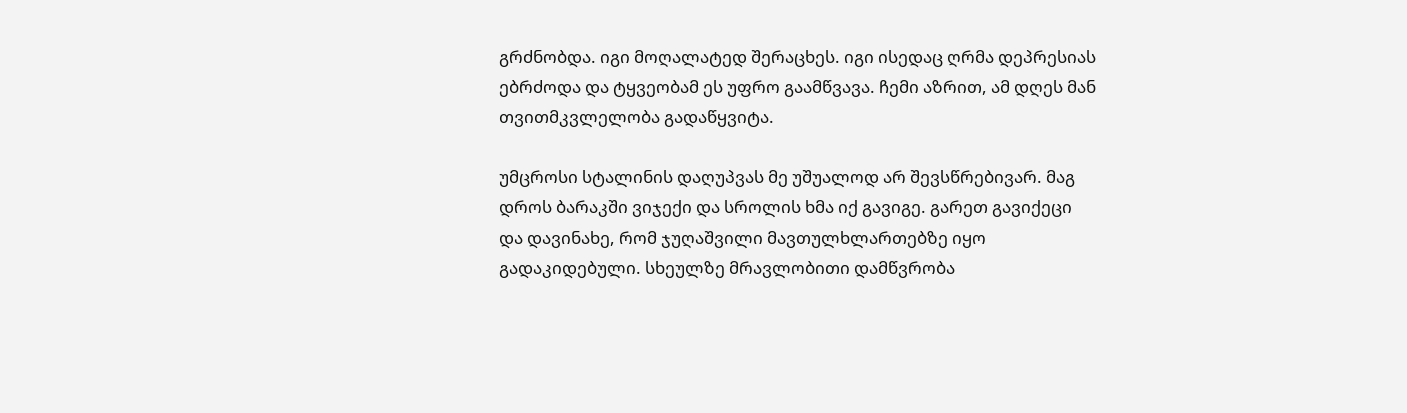გრძნობდა. იგი მოღალატედ შერაცხეს. იგი ისედაც ღრმა დეპრესიას ებრძოდა და ტყვეობამ ეს უფრო გაამწვავა. ჩემი აზრით, ამ დღეს მან თვითმკვლელობა გადაწყვიტა.

უმცროსი სტალინის დაღუპვას მე უშუალოდ არ შევსწრებივარ. მაგ დროს ბარაკში ვიჯექი და სროლის ხმა იქ გავიგე. გარეთ გავიქეცი და დავინახე, რომ ჯუღაშვილი მავთულხლართებზე იყო გადაკიდებული. სხეულზე მრავლობითი დამწვრობა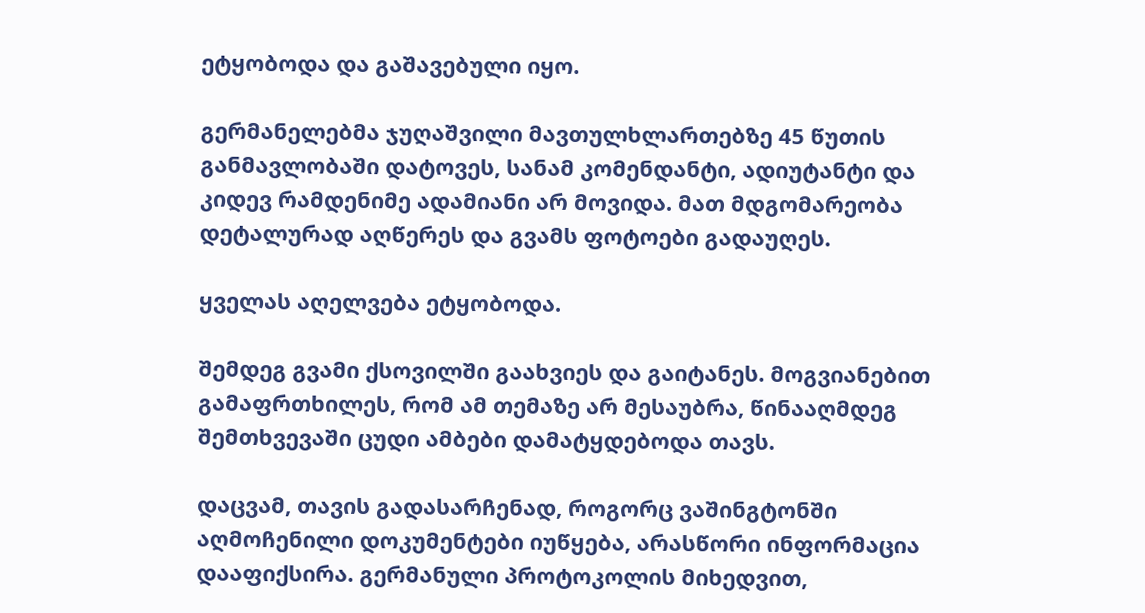ეტყობოდა და გაშავებული იყო.

გერმანელებმა ჯუღაშვილი მავთულხლართებზე 45 წუთის განმავლობაში დატოვეს, სანამ კომენდანტი, ადიუტანტი და კიდევ რამდენიმე ადამიანი არ მოვიდა. მათ მდგომარეობა დეტალურად აღწერეს და გვამს ფოტოები გადაუღეს.

ყველას აღელვება ეტყობოდა.

შემდეგ გვამი ქსოვილში გაახვიეს და გაიტანეს. მოგვიანებით გამაფრთხილეს, რომ ამ თემაზე არ მესაუბრა, წინააღმდეგ შემთხვევაში ცუდი ამბები დამატყდებოდა თავს.

დაცვამ, თავის გადასარჩენად, როგორც ვაშინგტონში აღმოჩენილი დოკუმენტები იუწყება, არასწორი ინფორმაცია დააფიქსირა. გერმანული პროტოკოლის მიხედვით,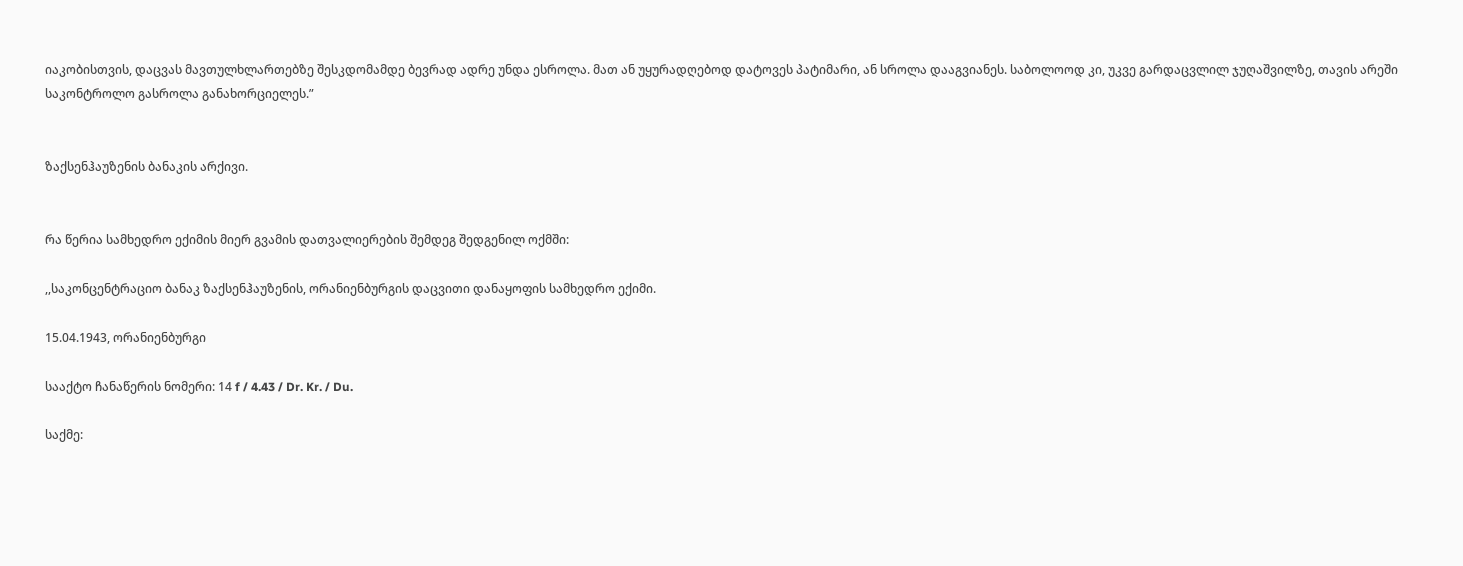იაკობისთვის, დაცვას მავთულხლართებზე შესკდომამდე ბევრად ადრე უნდა ესროლა. მათ ან უყურადღებოდ დატოვეს პატიმარი, ან სროლა დააგვიანეს. საბოლოოდ კი, უკვე გარდაცვლილ ჯუღაშვილზე, თავის არეში საკონტროლო გასროლა განახორციელეს.”


ზაქსენჰაუზენის ბანაკის არქივი.


რა წერია სამხედრო ექიმის მიერ გვამის დათვალიერების შემდეგ შედგენილ ოქმში:

,,საკონცენტრაციო ბანაკ ზაქსენჰაუზენის, ორანიენბურგის დაცვითი დანაყოფის სამხედრო ექიმი.

15.04.1943, ორანიენბურგი

სააქტო ჩანაწერის ნომერი: 14 f / 4.43 / Dr. Kr. / Du.

საქმე: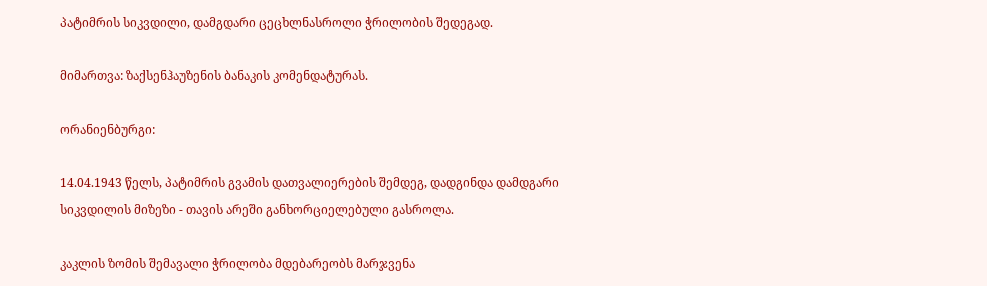პატიმრის სიკვდილი, დამგდარი ცეცხლნასროლი ჭრილობის შედეგად.

მიმართვა: ზაქსენჰაუზენის ბანაკის კომენდატურას.

ორანიენბურგი:

14.04.1943 წელს, პატიმრის გვამის დათვალიერების შემდეგ, დადგინდა დამდგარი სიკვდილის მიზეზი - თავის არეში განხორციელებული გასროლა.

კაკლის ზომის შემავალი ჭრილობა მდებარეობს მარჯვენა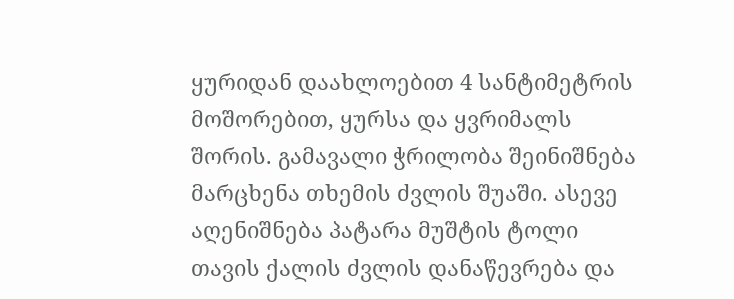ყურიდან დაახლოებით 4 სანტიმეტრის მოშორებით, ყურსა და ყვრიმალს შორის. გამავალი ჭრილობა შეინიშნება მარცხენა თხემის ძვლის შუაში. ასევე აღენიშნება პატარა მუშტის ტოლი თავის ქალის ძვლის დანაწევრება და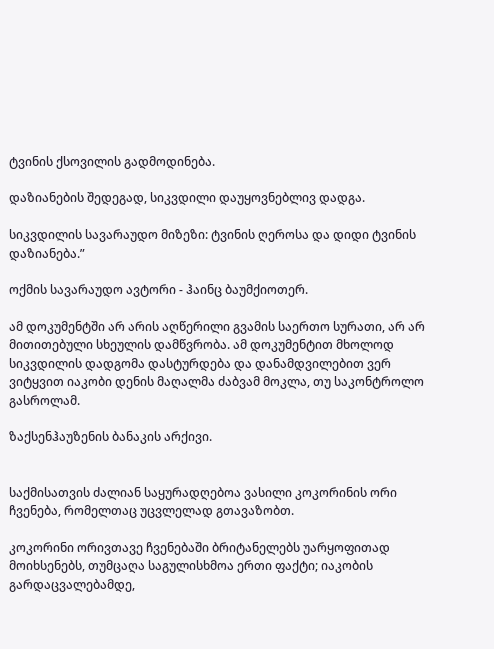ტვინის ქსოვილის გადმოდინება.

დაზიანების შედეგად, სიკვდილი დაუყოვნებლივ დადგა.

სიკვდილის სავარაუდო მიზეზი: ტვინის ღეროსა და დიდი ტვინის დაზიანება.”

ოქმის სავარაუდო ავტორი - ჰაინც ბაუმქიოთერ.

ამ დოკუმენტში არ არის აღწერილი გვამის საერთო სურათი, არ არ მითითებული სხეულის დამწვრობა. ამ დოკუმენტით მხოლოდ სიკვდილის დადგომა დასტურდება და დანამდვილებით ვერ ვიტყვით იაკობი დენის მაღალმა ძაბვამ მოკლა, თუ საკონტროლო გასროლამ.

ზაქსენჰაუზენის ბანაკის არქივი.


საქმისათვის ძალიან საყურადღებოა ვასილი კოკორინის ორი ჩვენება, რომელთაც უცვლელად გთავაზობთ.

კოკორინი ორივთავე ჩვენებაში ბრიტანელებს უარყოფითად მოიხსენებს, თუმცაღა საგულისხმოა ერთი ფაქტი; იაკობის გარდაცვალებამდე,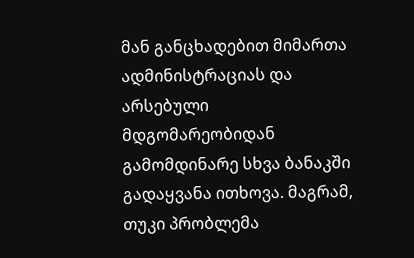მან განცხადებით მიმართა ადმინისტრაციას და არსებული მდგომარეობიდან გამომდინარე სხვა ბანაკში გადაყვანა ითხოვა. მაგრამ, თუკი პრობლემა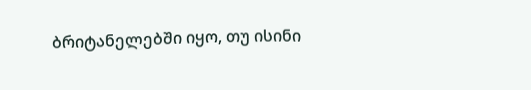ბრიტანელებში იყო, თუ ისინი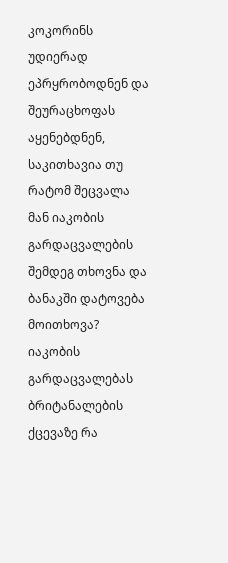კოკორინს უდიერად ეპრყრობოდნენ და შეურაცხოფას აყენებდნენ, საკითხავია თუ რატომ შეცვალა მან იაკობის გარდაცვალების შემდეგ თხოვნა და ბანაკში დატოვება მოითხოვა? იაკობის გარდაცვალებას ბრიტანალების ქცევაზე რა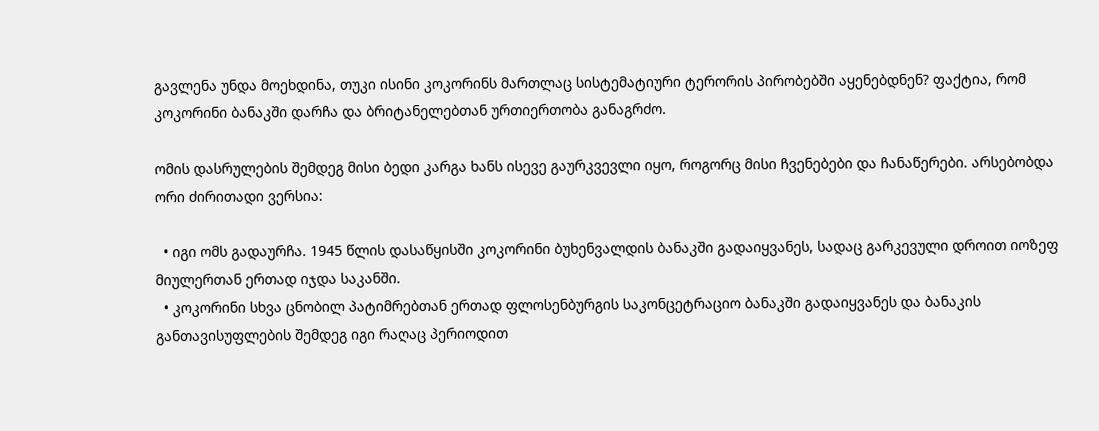გავლენა უნდა მოეხდინა, თუკი ისინი კოკორინს მართლაც სისტემატიური ტერორის პირობებში აყენებდნენ? ფაქტია, რომ კოკორინი ბანაკში დარჩა და ბრიტანელებთან ურთიერთობა განაგრძო.

ომის დასრულების შემდეგ მისი ბედი კარგა ხანს ისევე გაურკვევლი იყო, როგორც მისი ჩვენებები და ჩანაწერები. არსებობდა ორი ძირითადი ვერსია:

  • იგი ომს გადაურჩა. 1945 წლის დასაწყისში კოკორინი ბუხენვალდის ბანაკში გადაიყვანეს, სადაც გარკევული დროით იოზეფ მიულერთან ერთად იჯდა საკანში.
  • კოკორინი სხვა ცნობილ პატიმრებთან ერთად ფლოსენბურგის საკონცეტრაციო ბანაკში გადაიყვანეს და ბანაკის განთავისუფლების შემდეგ იგი რაღაც პერიოდით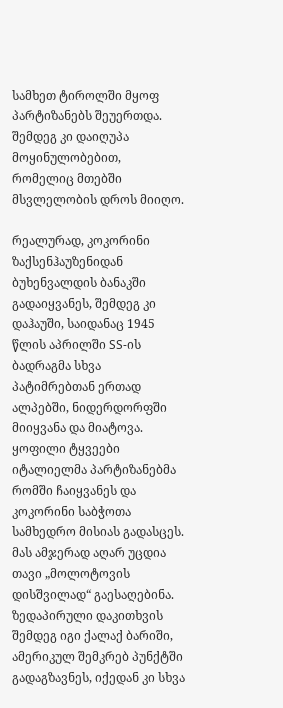სამხეთ ტიროლში მყოფ პარტიზანებს შეუერთდა. შემდეგ კი დაიღუპა მოყინულობებით, რომელიც მთებში მსვლელობის დროს მიიღო.

რეალურად, კოკორინი ზაქსენჰაუზენიდან ბუხენვალდის ბანაკში გადაიყვანეს, შემდეგ კი დაჰაუში, საიდანაც 1945 წლის აპრილში SS-ის ბადრაგმა სხვა პატიმრებთან ერთად ალპებში, ნიდერდორფში მიიყვანა და მიატოვა. ყოფილი ტყვეები იტალიელმა პარტიზანებმა რომში ჩაიყვანეს და კოკორინი საბჭოთა სამხედრო მისიას გადასცეს. მას ამჯერად აღარ უცდია თავი „მოლოტოვის დისშვილად“ გაესაღებინა. ზედაპირული დაკითხვის შემდეგ იგი ქალაქ ბარიში, ამერიკულ შემკრებ პუნქტში გადაგზავნეს, იქედან კი სხვა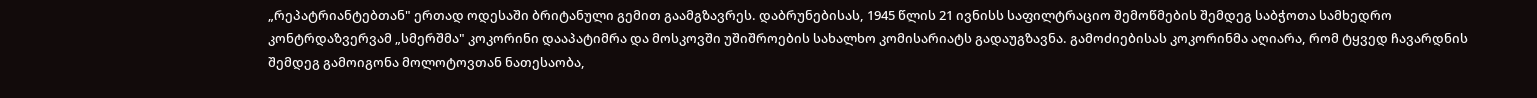„რეპატრიანტებთან" ერთად ოდესაში ბრიტანული გემით გაამგზავრეს. დაბრუნებისას, 1945 წლის 21 ივნისს საფილტრაციო შემოწმების შემდეგ საბჭოთა სამხედრო კონტრდაზვერვამ „სმერშმა" კოკორინი დააპატიმრა და მოსკოვში უშიშროების სახალხო კომისარიატს გადაუგზავნა. გამოძიებისას კოკორინმა აღიარა, რომ ტყვედ ჩავარდნის შემდეგ გამოიგონა მოლოტოვთან ნათესაობა,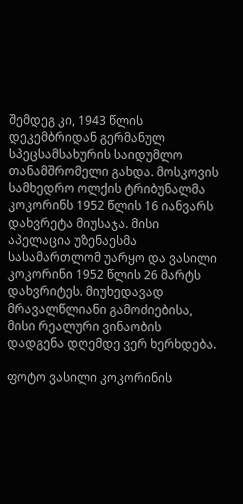შემდეგ კი, 1943 წლის დეკემბრიდან გერმანულ სპეცსამსახურის საიდუმლო თანამშრომელი გახდა. მოსკოვის სამხედრო ოლქის ტრიბუნალმა კოკორინს 1952 წლის 16 იანვარს დახვრეტა მიუსაჯა. მისი აპელაცია უზენაესმა სასამართლომ უარყო და ვასილი კოკორინი 1952 წლის 26 მარტს დახვრიტეს. მიუხედავად მრავალწლიანი გამოძიებისა, მისი რეალური ვინაობის დადგენა დღემდე ვერ ხერხდება.

ფოტო ვასილი კოკორინის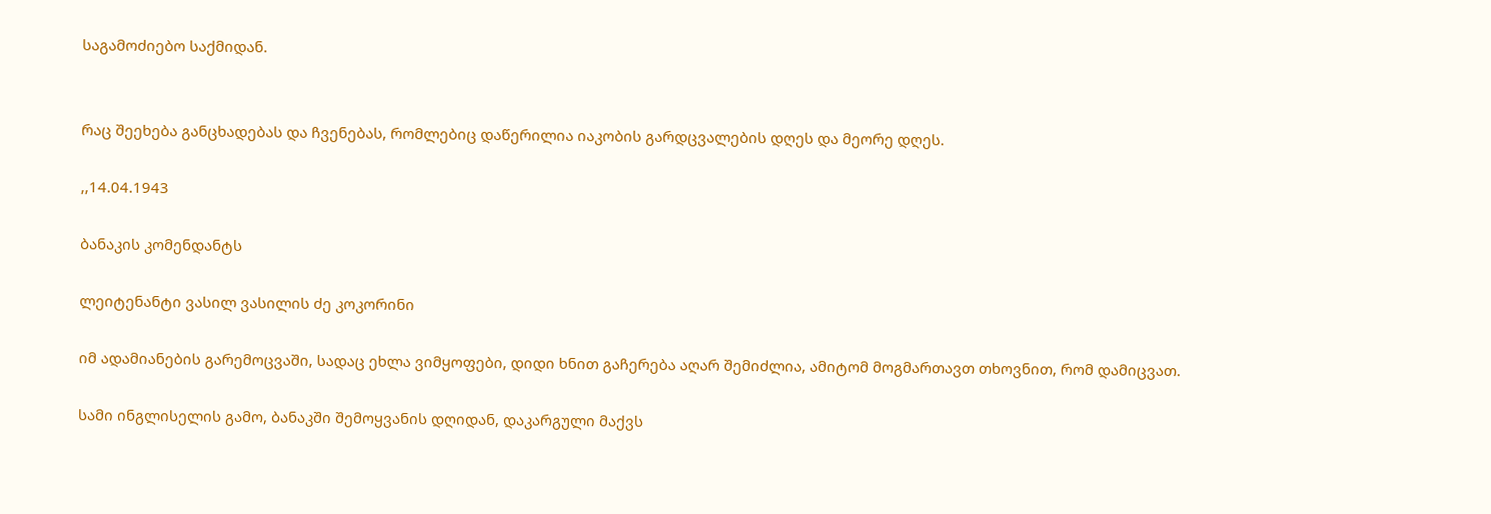საგამოძიებო საქმიდან.


რაც შეეხება განცხადებას და ჩვენებას, რომლებიც დაწერილია იაკობის გარდცვალების დღეს და მეორე დღეს.

,,14.04.1943

ბანაკის კომენდანტს

ლეიტენანტი ვასილ ვასილის ძე კოკორინი

იმ ადამიანების გარემოცვაში, სადაც ეხლა ვიმყოფები, დიდი ხნით გაჩერება აღარ შემიძლია, ამიტომ მოგმართავთ თხოვნით, რომ დამიცვათ.

სამი ინგლისელის გამო, ბანაკში შემოყვანის დღიდან, დაკარგული მაქვს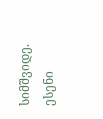სიმშვიდე. ესენი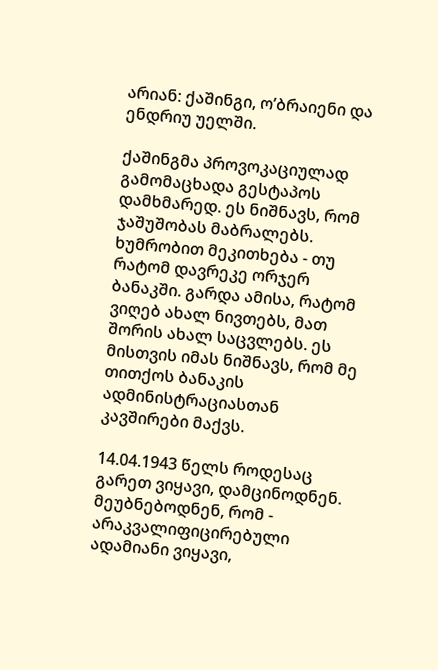არიან: ქაშინგი, ო’ბრაიენი და ენდრიუ უელში.

ქაშინგმა პროვოკაციულად გამომაცხადა გესტაპოს დამხმარედ. ეს ნიშნავს, რომ ჯაშუშობას მაბრალებს. ხუმრობით მეკითხება - თუ რატომ დავრეკე ორჯერ ბანაკში. გარდა ამისა, რატომ ვიღებ ახალ ნივთებს, მათ შორის ახალ საცვლებს. ეს მისთვის იმას ნიშნავს, რომ მე თითქოს ბანაკის ადმინისტრაციასთან კავშირები მაქვს.

14.04.1943 წელს როდესაც გარეთ ვიყავი, დამცინოდნენ. მეუბნებოდნენ, რომ - არაკვალიფიცირებული ადამიანი ვიყავი,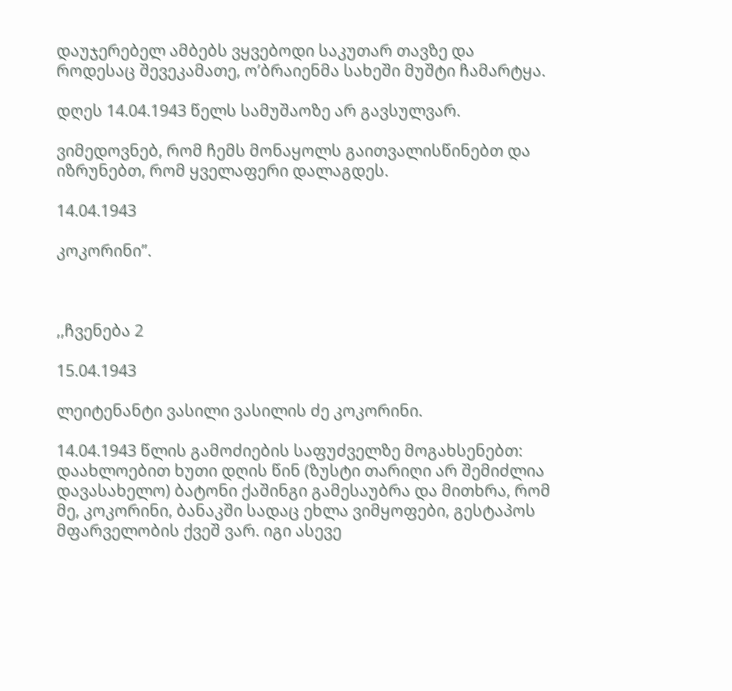დაუჯერებელ ამბებს ვყვებოდი საკუთარ თავზე და როდესაც შევეკამათე, ო’ბრაიენმა სახეში მუშტი ჩამარტყა.

დღეს 14.04.1943 წელს სამუშაოზე არ გავსულვარ.

ვიმედოვნებ, რომ ჩემს მონაყოლს გაითვალისწინებთ და იზრუნებთ, რომ ყველაფერი დალაგდეს.

14.04.1943

კოკორინი”.



,,ჩვენება 2

15.04.1943

ლეიტენანტი ვასილი ვასილის ძე კოკორინი.

14.04.1943 წლის გამოძიების საფუძველზე მოგახსენებთ: დაახლოებით ხუთი დღის წინ (ზუსტი თარიღი არ შემიძლია დავასახელო) ბატონი ქაშინგი გამესაუბრა და მითხრა, რომ მე, კოკორინი, ბანაკში სადაც ეხლა ვიმყოფები, გესტაპოს მფარველობის ქვეშ ვარ. იგი ასევე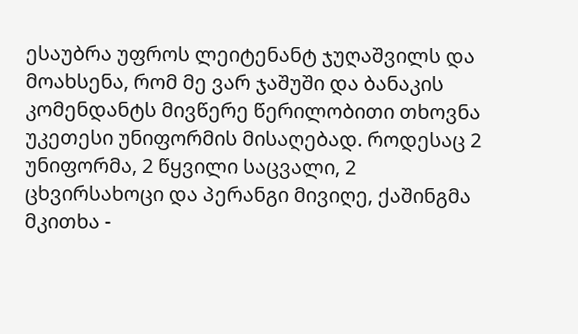ესაუბრა უფროს ლეიტენანტ ჯუღაშვილს და მოახსენა, რომ მე ვარ ჯაშუში და ბანაკის კომენდანტს მივწერე წერილობითი თხოვნა უკეთესი უნიფორმის მისაღებად. როდესაც 2 უნიფორმა, 2 წყვილი საცვალი, 2 ცხვირსახოცი და პერანგი მივიღე, ქაშინგმა მკითხა -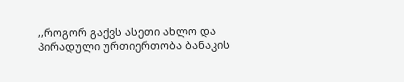,,როგორ გაქვს ასეთი ახლო და პირადული ურთიერთობა ბანაკის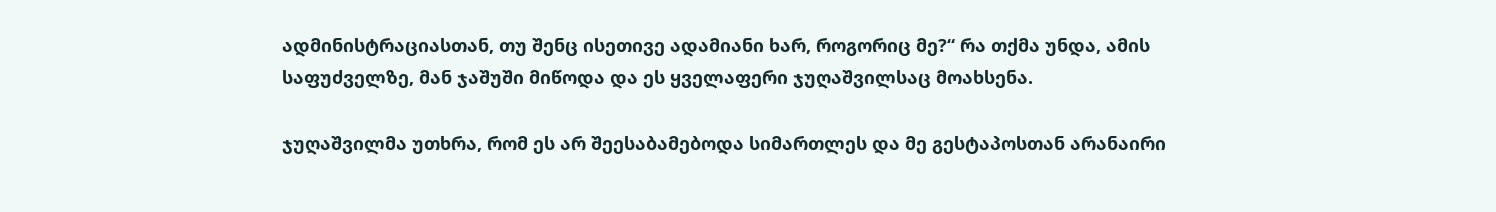ადმინისტრაციასთან, თუ შენც ისეთივე ადამიანი ხარ, როგორიც მე?“ რა თქმა უნდა, ამის საფუძველზე, მან ჯაშუში მიწოდა და ეს ყველაფერი ჯუღაშვილსაც მოახსენა.

ჯუღაშვილმა უთხრა, რომ ეს არ შეესაბამებოდა სიმართლეს და მე გესტაპოსთან არანაირი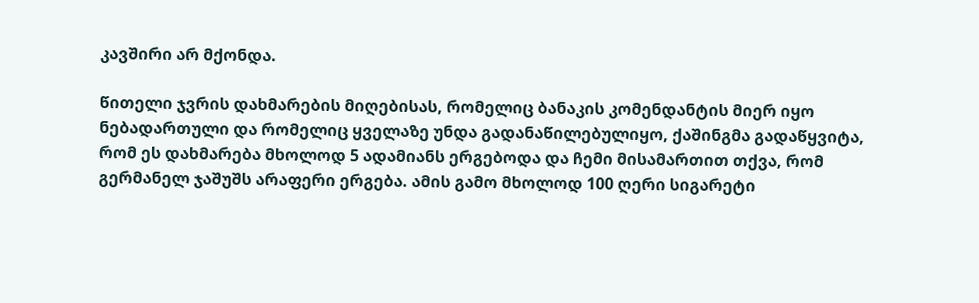კავშირი არ მქონდა.

წითელი ჯვრის დახმარების მიღებისას, რომელიც ბანაკის კომენდანტის მიერ იყო ნებადართული და რომელიც ყველაზე უნდა გადანაწილებულიყო, ქაშინგმა გადაწყვიტა, რომ ეს დახმარება მხოლოდ 5 ადამიანს ერგებოდა და ჩემი მისამართით თქვა, რომ გერმანელ ჯაშუშს არაფერი ერგება. ამის გამო მხოლოდ 100 ღერი სიგარეტი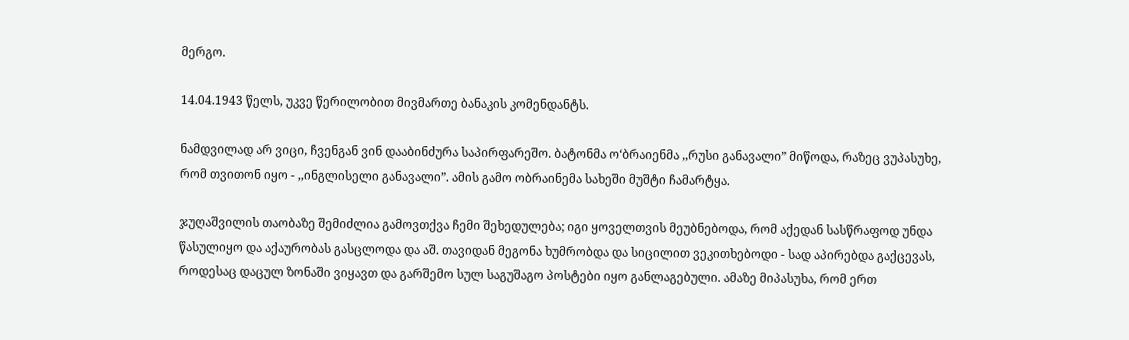მერგო.

14.04.1943 წელს, უკვე წერილობით მივმართე ბანაკის კომენდანტს.

ნამდვილად არ ვიცი, ჩვენგან ვინ დააბინძურა საპირფარეშო. ბატონმა ო‘ბრაიენმა ,,რუსი განავალი” მიწოდა, რაზეც ვუპასუხე, რომ თვითონ იყო - ,,ინგლისელი განავალი”. ამის გამო ობრაინემა სახეში მუშტი ჩამარტყა.

ჯუღაშვილის თაობაზე შემიძლია გამოვთქვა ჩემი შეხედულება; იგი ყოველთვის მეუბნებოდა, რომ აქედან სასწრაფოდ უნდა წასულიყო და აქაურობას გასცლოდა და აშ. თავიდან მეგონა ხუმრობდა და სიცილით ვეკითხებოდი - სად აპირებდა გაქცევას, როდესაც დაცულ ზონაში ვიყავთ და გარშემო სულ საგუშაგო პოსტები იყო განლაგებული. ამაზე მიპასუხა, რომ ერთ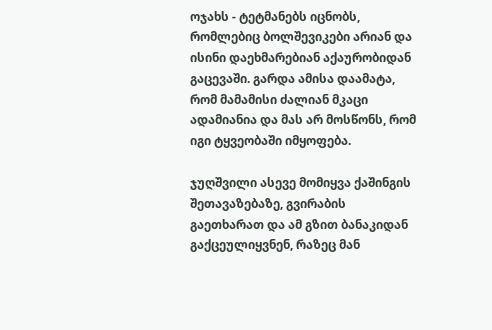ოჯახს - ტეტმანებს იცნობს, რომლებიც ბოლშევიკები არიან და ისინი დაეხმარებიან აქაურობიდან გაცევაში. გარდა ამისა დაამატა, რომ მამამისი ძალიან მკაცი ადამიანია და მას არ მოსწონს, რომ იგი ტყვეობაში იმყოფება.

ჯუღშვილი ასევე მომიყვა ქაშინგის შეთავაზებაზე, გვირაბის გაეთხარათ და ამ გზით ბანაკიდან გაქცეულიყვნენ, რაზეც მან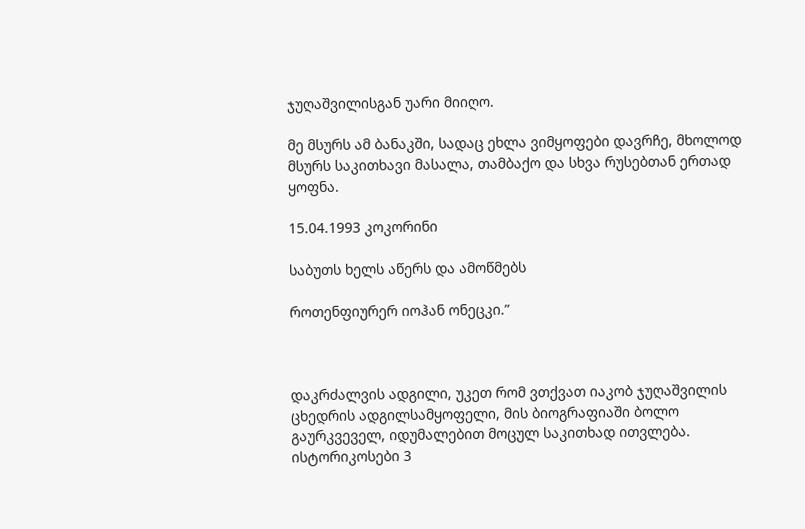ჯუღაშვილისგან უარი მიიღო.

მე მსურს ამ ბანაკში, სადაც ეხლა ვიმყოფები დავრჩე, მხოლოდ მსურს საკითხავი მასალა, თამბაქო და სხვა რუსებთან ერთად ყოფნა.

15.04.1993 კოკორინი

საბუთს ხელს აწერს და ამოწმებს

როთენფიურერ იოჰან ონეცკი.”



დაკრძალვის ადგილი, უკეთ რომ ვთქვათ იაკობ ჯუღაშვილის ცხედრის ადგილსამყოფელი, მის ბიოგრაფიაში ბოლო გაურკვეველ, იდუმალებით მოცულ საკითხად ითვლება. ისტორიკოსები 3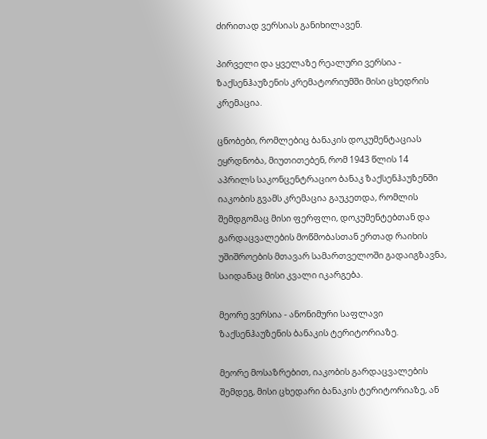ძირითად ვერსიას განიხილავენ.

პირველი და ყველაზე რეალური ვერსია - ზაქსენჰაუზენის კრემატორიუმში მისი ცხედრის კრემაცია.

ცნობები, რომლებიც ბანაკის დოკუმენტაციას ეყრდნობა, მიუთითებენ, რომ 1943 წლის 14 აპრილს საკონცენტრაციო ბანაკ ზაქსენჰაუზენში იაკობის გვამს კრემაცია გაუკეთდა, რომლის შემდგომაც მისი ფერფლი, დოკუმენტებთან და გარდაცვალების მოწმობასთან ერთად რაიხის უშიშროების მთავარ სამართველოში გადაიგზავნა, საიდანაც მისი კვალი იკარგება.

მეორე ვერსია - ანონიმური საფლავი ზაქსენჰაუზენის ბანაკის ტერიტორიაზე.

მეორე მოსაზრებით, იაკობის გარდაცვალების შემდეგ, მისი ცხედარი ბანაკის ტერიტორიაზე, ან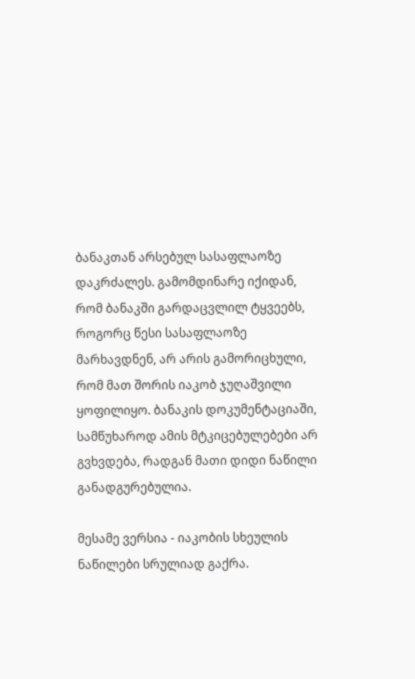ბანაკთან არსებულ სასაფლაოზე დაკრძალეს. გამომდინარე იქიდან, რომ ბანაკში გარდაცვლილ ტყვეებს, როგორც წესი სასაფლაოზე მარხავდნენ, არ არის გამორიცხული, რომ მათ შორის იაკობ ჯუღაშვილი ყოფილიყო. ბანაკის დოკუმენტაციაში, სამწუხაროდ ამის მტკიცებულებები არ გვხვდება, რადგან მათი დიდი ნაწილი განადგურებულია.

მესამე ვერსია - იაკობის სხეულის ნაწილები სრულიად გაქრა.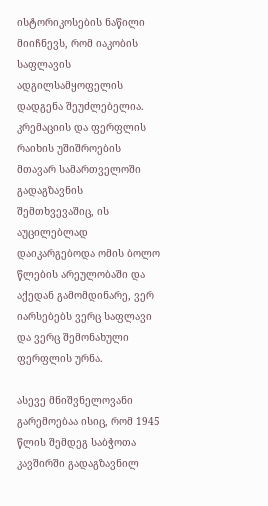ისტორიკოსების ნაწილი მიიჩნევს, რომ იაკობის საფლავის ადგილსამყოფელის დადგენა შეუძლებელია. კრემაციის და ფერფლის რაიხის უშიშროების მთავარ სამართველოში გადაგზავნის შემთხვევაშიც, ის აუცილებლად დაიკარგებოდა ომის ბოლო წლების არეულობაში და აქედან გამომდინარე, ვერ იარსებებს ვერც საფლავი და ვერც შემონახული ფერფლის ურნა.

ასევე მნიშვნელოვანი გარემოებაა ისიც, რომ 1945 წლის შემდეგ საბჭოთა კავშირში გადაგზავნილ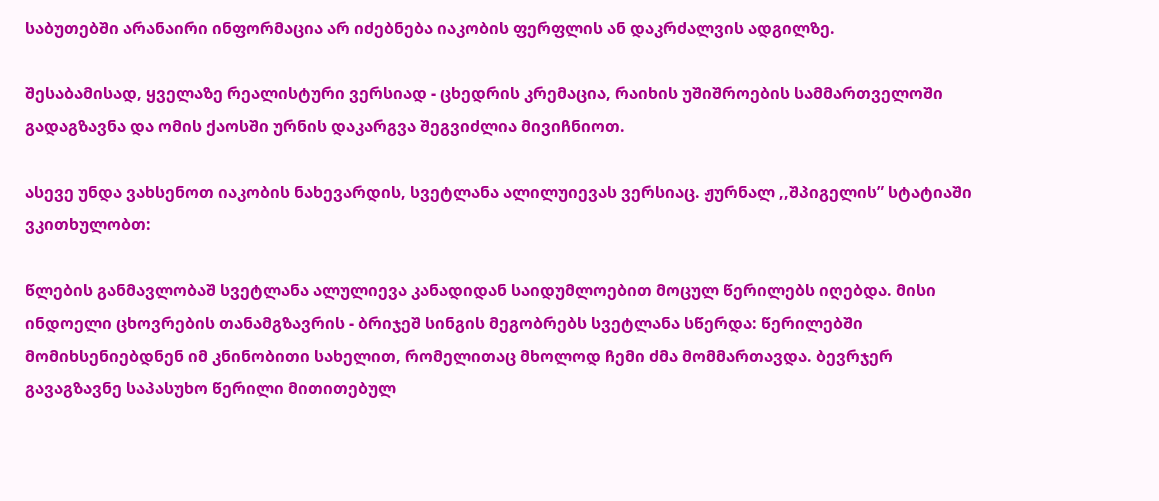საბუთებში არანაირი ინფორმაცია არ იძებნება იაკობის ფერფლის ან დაკრძალვის ადგილზე.

შესაბამისად, ყველაზე რეალისტური ვერსიად - ცხედრის კრემაცია, რაიხის უშიშროების სამმართველოში გადაგზავნა და ომის ქაოსში ურნის დაკარგვა შეგვიძლია მივიჩნიოთ.

ასევე უნდა ვახსენოთ იაკობის ნახევარდის, სვეტლანა ალილუიევას ვერსიაც. ჟურნალ ,,შპიგელის” სტატიაში ვკითხულობთ:

წლების განმავლობაშ სვეტლანა ალულიევა კანადიდან საიდუმლოებით მოცულ წერილებს იღებდა. მისი ინდოელი ცხოვრების თანამგზავრის - ბრიჯეშ სინგის მეგობრებს სვეტლანა სწერდა: წერილებში მომიხსენიებდნენ იმ კნინობითი სახელით, რომელითაც მხოლოდ ჩემი ძმა მომმართავდა. ბევრჯერ გავაგზავნე საპასუხო წერილი მითითებულ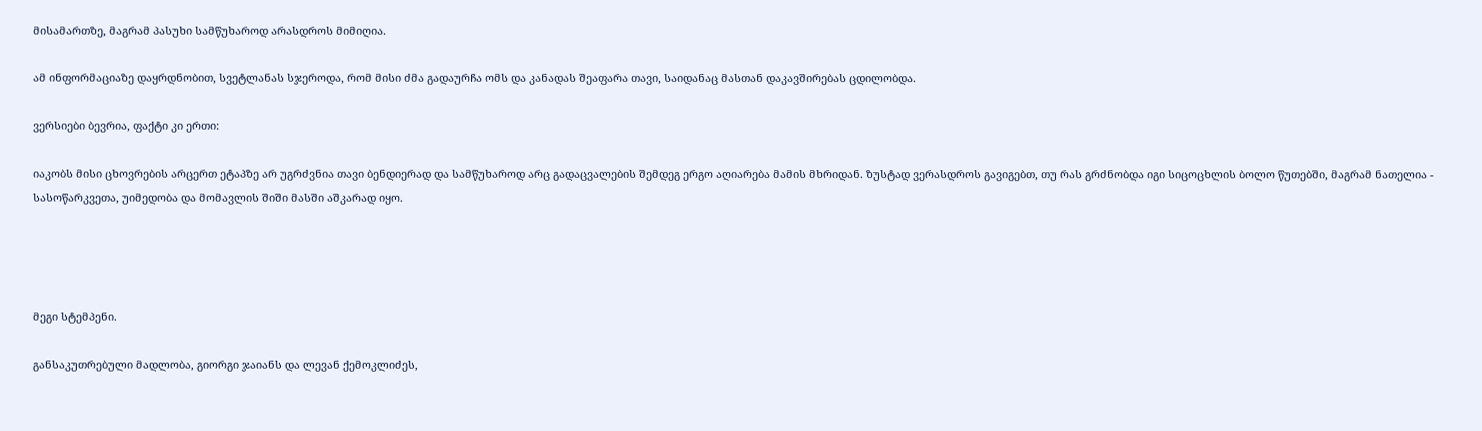მისამართზე, მაგრამ პასუხი სამწუხაროდ არასდროს მიმიღია.

ამ ინფორმაციაზე დაყრდნობით, სვეტლანას სჯეროდა, რომ მისი ძმა გადაურჩა ომს და კანადას შეაფარა თავი, საიდანაც მასთან დაკავშირებას ცდილობდა.

ვერსიები ბევრია, ფაქტი კი ერთი:

იაკობს მისი ცხოვრების არცერთ ეტაპზე არ უგრძვნია თავი ბენდიერად და სამწუხაროდ არც გადაცვალების შემდეგ ერგო აღიარება მამის მხრიდან. ზუსტად ვერასდროს გავიგებთ, თუ რას გრძნობდა იგი სიცოცხლის ბოლო წუთებში, მაგრამ ნათელია - სასოწარკვეთა, უიმედობა და მომავლის შიში მასში აშკარად იყო.




მეგი სტემპენი.

განსაკუთრებული მადლობა, გიორგი ჯაიანს და ლევან ქემოკლიძეს,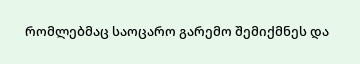რომლებმაც საოცარო გარემო შემიქმნეს და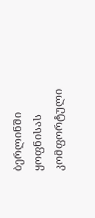ბერლინში ყოფნისას კომფორტული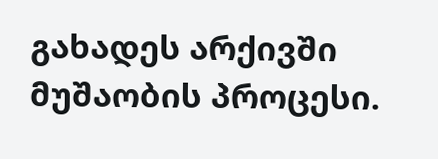გახადეს არქივში მუშაობის პროცესი.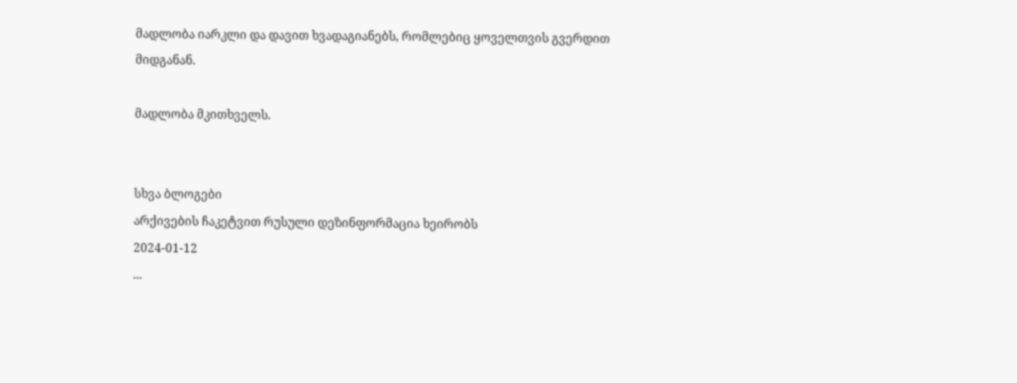მადლობა იარკლი და დავით ხვადაგიანებს, რომლებიც ყოველთვის გვერდით მიდგანან.

მადლობა მკითხველს.


სხვა ბლოგები
არქივების ჩაკეტვით რუსული დეზინფორმაცია ხეირობს
2024-01-12
...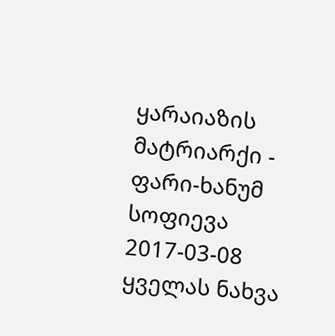ყარაიაზის მატრიარქი - ფარი-ხანუმ სოფიევა
2017-03-08
ყველას ნახვა